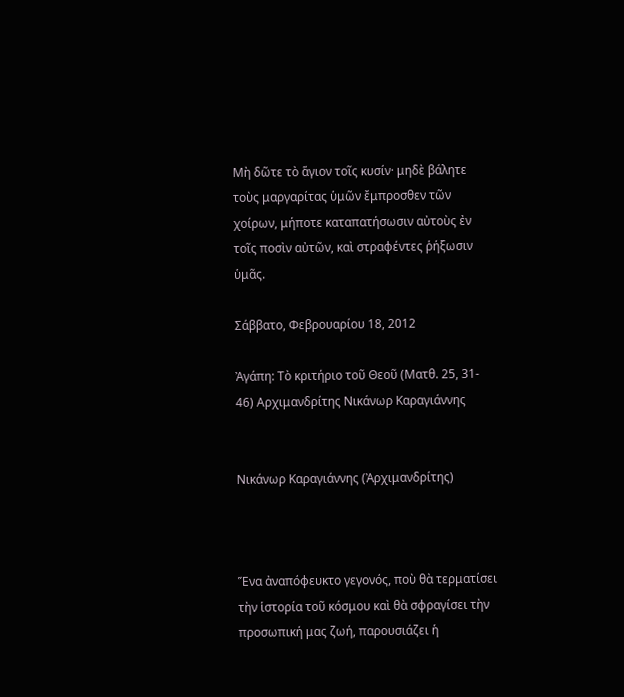Μὴ δῶτε τὸ ἅγιον τοῖς κυσίν· μηδὲ βάλητε τοὺς μαργαρίτας ὑμῶν ἔμπροσθεν τῶν χοίρων, μήποτε καταπατήσωσιν αὐτοὺς ἐν τοῖς ποσὶν αὐτῶν, καὶ στραφέντες ῥήξωσιν ὑμᾶς.

Σάββατο, Φεβρουαρίου 18, 2012

Ἀγάπη: Τὸ κριτήριο τοῦ Θεοῦ (Ματθ. 25, 31- 46) Αρχιμανδρίτης Νικάνωρ Καραγιάννης


Νικάνωρ Καραγιάννης (Ἀρχιμανδρίτης)



Ἕνα ἀναπόφευκτο γεγονός, ποὺ θὰ τερματίσει τὴν ἱστορία τοῦ κόσμου καὶ θὰ σφραγίσει τὴν προσωπική μας ζωή, παρουσιάζει ἡ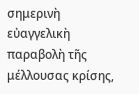σημερινὴ εὐαγγελικὴ παραβολὴ τῆς μέλλουσας κρίσης,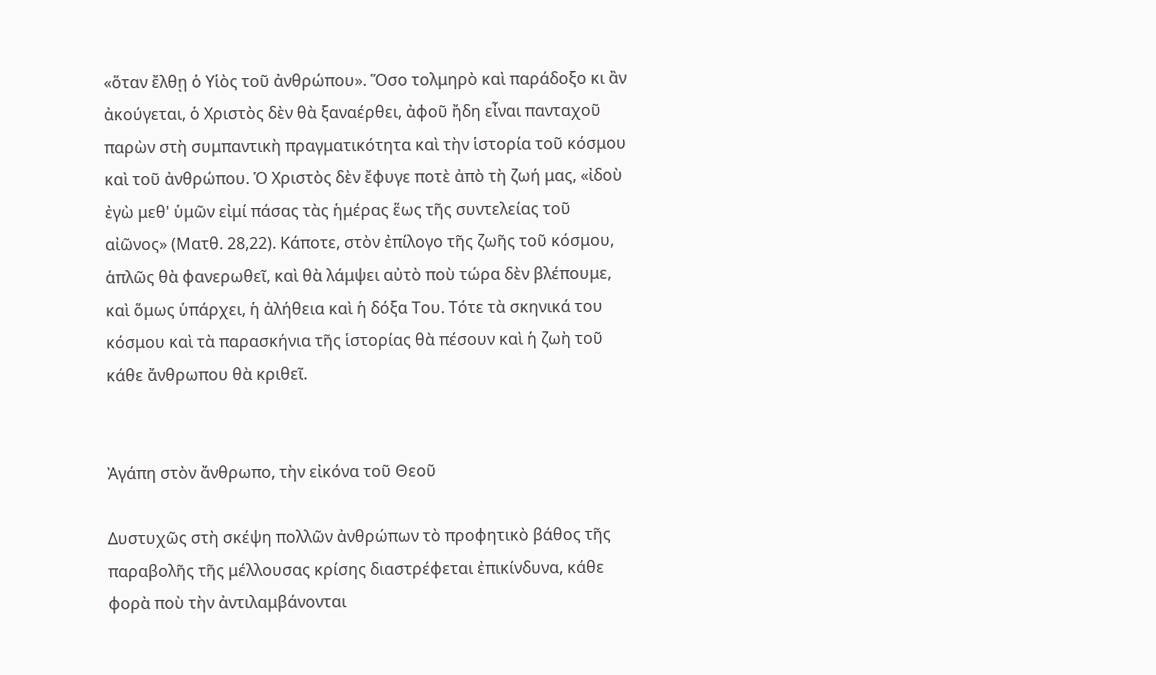«ὅταν ἔλθῃ ὁ Υἱὸς τοῦ ἀνθρώπου». Ὅσο τολμηρὸ καὶ παράδοξο κι ἂν ἀκούγεται, ὁ Χριστὸς δὲν θὰ ξαναέρθει, ἀφοῦ ἤδη εἶναι πανταχοῦ παρὼν στὴ συμπαντικὴ πραγματικότητα καὶ τὴν ἱστορία τοῦ κόσμου καὶ τοῦ ἀνθρώπου. Ὁ Χριστὸς δὲν ἔφυγε ποτὲ ἀπὸ τὴ ζωή μας, «ἰδοὺ ἐγὼ μεθ' ὑμῶν εἰμί πάσας τὰς ἡμέρας ἕως τῆς συντελείας τοῦ αἰῶνος» (Ματθ. 28,22). Κάποτε, στὸν ἐπίλογο τῆς ζωῆς τοῦ κόσμου, ἁπλῶς θὰ φανερωθεῖ, καὶ θὰ λάμψει αὐτὸ ποὺ τώρα δὲν βλέπουμε, καὶ ὅμως ὑπάρχει, ἡ ἀλήθεια καὶ ἡ δόξα Του. Τότε τὰ σκηνικά του κόσμου καὶ τὰ παρασκήνια τῆς ἱστορίας θὰ πέσουν καὶ ἡ ζωὴ τοῦ κάθε ἄνθρωπου θὰ κριθεῖ.


Ἀγάπη στὸν ἄνθρωπο, τὴν εἰκόνα τοῦ Θεοῦ

Δυστυχῶς στὴ σκέψη πολλῶν ἀνθρώπων τὸ προφητικὸ βάθος τῆς παραβολῆς τῆς μέλλουσας κρίσης διαστρέφεται ἐπικίνδυνα, κάθε φορὰ ποὺ τὴν ἀντιλαμβάνονται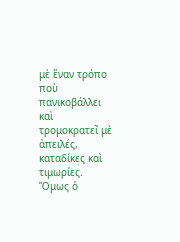μὲ ἕναν τρόπο ποὺ πανικοβάλλει καὶ τρομοκρατεῖ μὲ ἀπειλές, καταδίκες καὶ τιμωρίες. Ὅμως ὁ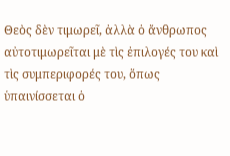Θεὸς δὲν τιμωρεῖ, ἀλλὰ ὁ ἄνθρωπος αὐτοτιμωρεῖται μὲ τὶς ἐπιλογές του καὶ τὶς συμπεριφορές του, ὅπως ὑπαινίσσεται ὁ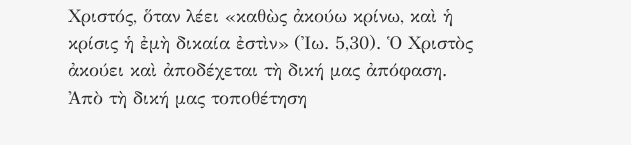Χριστός, ὅταν λέει «καθὼς ἀκούω κρίνω, καὶ ἡ κρίσις ἡ ἐμὴ δικαία ἐστὶν» (Ἰω. 5,30). Ὁ Χριστὸς ἀκούει καὶ ἀποδέχεται τὴ δική μας ἀπόφαση. Ἀπὸ τὴ δική μας τοποθέτηση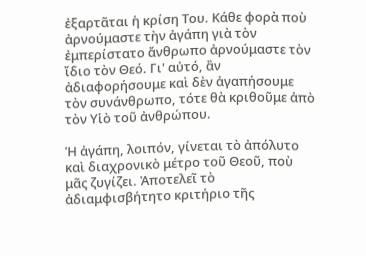ἐξαρτᾶται ἡ κρίση Του. Κάθε φορὰ ποὺ ἀρνούμαστε τὴν ἀγάπη γιὰ τὸν ἐμπερίστατο ἄνθρωπο ἀρνούμαστε τὸν ἴδιο τὸν Θεό. Γι' αὐτό, ἂν ἀδιαφορήσουμε καὶ δὲν ἀγαπήσουμε τὸν συνάνθρωπο, τότε θὰ κριθοῦμε ἀπὸ τὸν Υἱὸ τοῦ ἀνθρώπου.

Ἡ ἀγάπη, λοιπόν, γίνεται τὸ ἀπόλυτο καὶ διαχρονικὸ μέτρο τοῦ Θεοῦ, ποὺ μᾶς ζυγίζει. Ἀποτελεῖ τὸ ἀδιαμφισβήτητο κριτήριο τῆς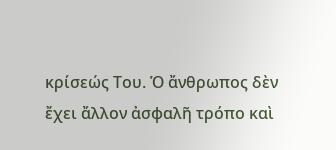κρίσεώς Του. Ὁ ἄνθρωπος δὲν ἔχει ἄλλον ἀσφαλῆ τρόπο καὶ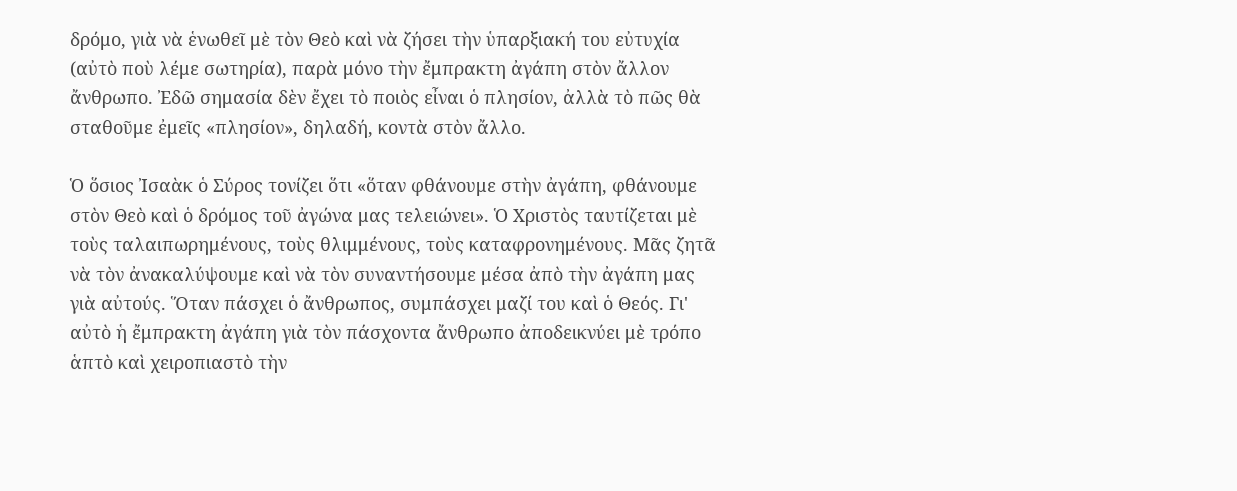δρόμο, γιὰ νὰ ἑνωθεῖ μὲ τὸν Θεὸ καὶ νὰ ζήσει τὴν ὑπαρξιακή του εὐτυχία (αὐτὸ ποὺ λέμε σωτηρία), παρὰ μόνο τὴν ἔμπρακτη ἀγάπη στὸν ἄλλον ἄνθρωπο. Ἐδῶ σημασία δὲν ἔχει τὸ ποιὸς εἶναι ὁ πλησίον, ἀλλὰ τὸ πῶς θὰ σταθοῦμε ἐμεῖς «πλησίον», δηλαδή, κοντὰ στὸν ἄλλο.

Ὁ ὅσιος Ἰσαὰκ ὁ Σύρος τονίζει ὅτι «ὅταν φθάνουμε στὴν ἀγάπη, φθάνουμε στὸν Θεὸ καὶ ὁ δρόμος τοῦ ἀγώνα μας τελειώνει». Ὁ Χριστὸς ταυτίζεται μὲ τοὺς ταλαιπωρημένους, τοὺς θλιμμένους, τοὺς καταφρονημένους. Μᾶς ζητᾶ νὰ τὸν ἀνακαλύψουμε καὶ νὰ τὸν συναντήσουμε μέσα ἀπὸ τὴν ἀγάπη μας γιὰ αὐτούς. Ὅταν πάσχει ὁ ἄνθρωπος, συμπάσχει μαζί του καὶ ὁ Θεός. Γι' αὐτὸ ἡ ἔμπρακτη ἀγάπη γιὰ τὸν πάσχοντα ἄνθρωπο ἀποδεικνύει μὲ τρόπο ἁπτὸ καὶ χειροπιαστὸ τὴν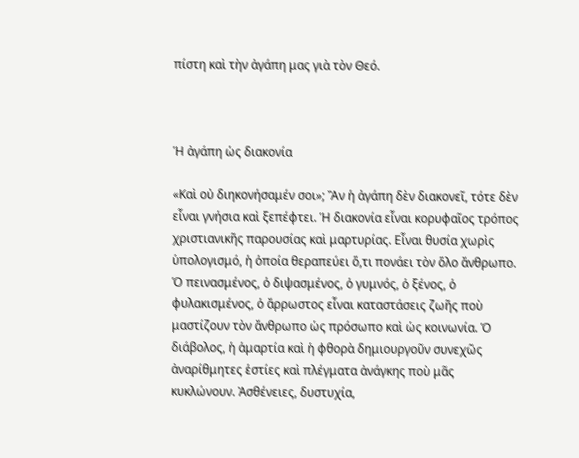πίστη καὶ τὴν ἀγάπη μας γιὰ τὸν Θεό.



Ἡ ἀγάπη ὡς διακονία

«Καὶ οὐ διηκονήσαμέν σοι»; Ἂν ἡ ἀγάπη δὲν διακονεῖ, τότε δὲν εἶναι γνήσια καὶ ξεπέφτει. Ἡ διακονία εἶναι κορυφαῖος τρόπος χριστιανικῆς παρουσίας καὶ μαρτυρίας. Εἶναι θυσία χωρὶς ὑπολογισμό, ἡ ὁποία θεραπεύει ὅ,τι πονάει τὸν ὅλο ἄνθρωπο. Ὁ πεινασμένος, ὁ διψασμένος, ὁ γυμνός, ὁ ξένος, ὁ φυλακισμένος, ὁ ἄρρωστος εἶναι καταστάσεις ζωῆς ποὺ μαστίζουν τὸν ἄνθρωπο ὡς πρόσωπο καὶ ὡς κοινωνία. Ὁ διάβολος, ἡ ἁμαρτία καὶ ἡ φθορὰ δημιουργοῦν συνεχῶς ἀναρίθμητες ἑστίες καὶ πλέγματα ἀνάγκης ποὺ μᾶς κυκλώνουν. Ἀσθένειες, δυστυχία,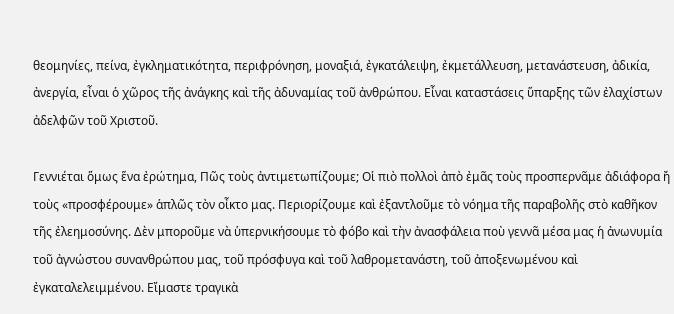θεομηνίες, πείνα, ἐγκληματικότητα, περιφρόνηση, μοναξιά, ἐγκατάλειψη, ἐκμετάλλευση, μετανάστευση, ἀδικία, ἀνεργία, εἶναι ὁ χῶρος τῆς ἀνάγκης καὶ τῆς ἀδυναμίας τοῦ ἀνθρώπου. Εἶναι καταστάσεις ὕπαρξης τῶν ἐλαχίστων ἀδελφῶν τοῦ Χριστοῦ.

Γεννιέται ὅμως ἕνα ἐρώτημα, Πῶς τοὺς ἀντιμετωπίζουμε; Οἱ πιὸ πολλοὶ ἀπὸ ἐμᾶς τοὺς προσπερνᾶμε ἀδιάφορα ἤ τοὺς «προσφέρουμε» ἁπλῶς τὸν οἶκτο μας. Περιορίζουμε καὶ ἐξαντλοῦμε τὸ νόημα τῆς παραβολῆς στὸ καθῆκον τῆς ἐλεημοσύνης. Δὲν μποροῦμε νὰ ὑπερνικήσουμε τὸ φόβο καὶ τὴν ἀνασφάλεια ποὺ γεννᾶ μέσα μας ἡ ἀνωνυμία τοῦ ἀγνώστου συνανθρώπου μας, τοῦ πρόσφυγα καὶ τοῦ λαθρομετανάστη, τοῦ ἀποξενωμένου καὶ ἐγκαταλελειμμένου. Εἴμαστε τραγικὰ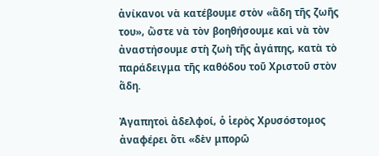ἀνίκανοι νὰ κατέβουμε στὸν «ἅδη τῆς ζωῆς του», ὥστε νὰ τὸν βοηθήσουμε καὶ νὰ τὸν ἀναστήσουμε στὴ ζωὴ τῆς ἀγάπης, κατὰ τὸ παράδειγμα τῆς καθόδου τοῦ Χριστοῦ στὸν ἅδη.

Ἀγαπητοὶ ἀδελφοί, ὁ ἱερὸς Χρυσόστομος ἀναφέρει ὅτι «δὲν μπορῶ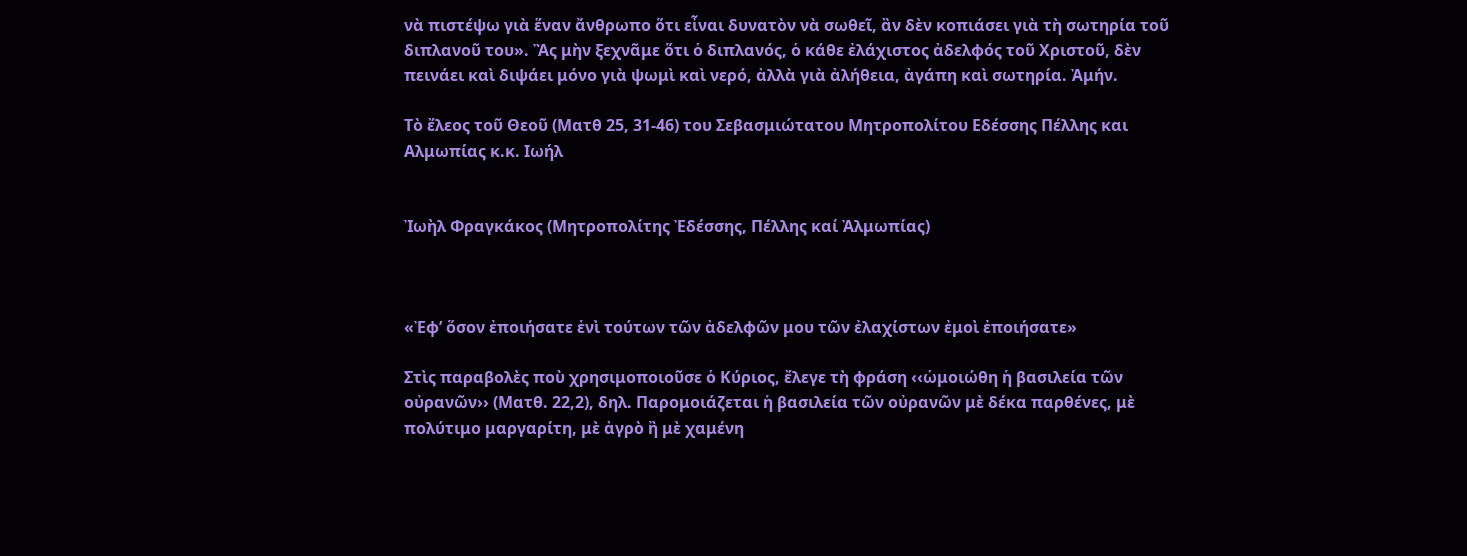νὰ πιστέψω γιὰ ἕναν ἄνθρωπο ὅτι εἶναι δυνατὸν νὰ σωθεῖ, ἂν δὲν κοπιάσει γιὰ τὴ σωτηρία τοῦ διπλανοῦ του». Ἂς μὴν ξεχνᾶμε ὅτι ὁ διπλανός, ὁ κάθε ἐλάχιστος ἀδελφός τοῦ Χριστοῦ, δὲν πεινάει καὶ διψάει μόνο γιὰ ψωμὶ καὶ νερό, ἀλλὰ γιὰ ἀλήθεια, ἀγάπη καὶ σωτηρία. Ἀμήν.

Τὸ ἔλεος τοῦ Θεοῦ (Ματθ 25, 31-46) του Σεβασμιώτατου Μητροπολίτου Εδέσσης Πέλλης και Αλμωπίας κ.κ. Ιωήλ


Ἰωὴλ Φραγκάκος (Μητροπολίτης Ἐδέσσης, Πέλλης καί Ἀλμωπίας)



«Ἐφ’ ὅσον ἐποιήσατε ἑνὶ τούτων τῶν ἀδελφῶν μου τῶν ἐλαχίστων ἐμοὶ ἐποιήσατε»

Στὶς παραβολὲς ποὺ χρησιμοποιοῦσε ὁ Κύριος, ἔλεγε τὴ φράση ‹‹ὡμοιώθη ἡ βασιλεία τῶν οὐρανῶν›› (Ματθ. 22,2), δηλ. Παρομοιάζεται ἡ βασιλεία τῶν οὐρανῶν μὲ δέκα παρθένες, μὲ πολύτιμο μαργαρίτη, μὲ ἀγρὸ ἢ μὲ χαμένη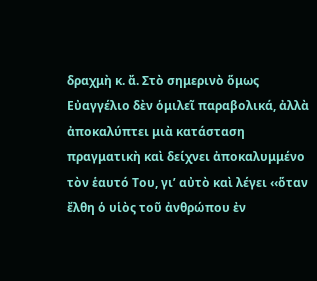δραχμὴ κ. ἄ. Στὸ σημερινὸ ὅμως Εὐαγγέλιο δὲν ὁμιλεῖ παραβολικά, ἀλλὰ ἀποκαλύπτει μιὰ κατάσταση πραγματικὴ καὶ δείχνει ἀποκαλυμμένο τὸν ἑαυτό Του, γι’ αὐτὸ καὶ λέγει ‹‹ὅταν ἔλθη ὁ υἱὸς τοῦ ἀνθρώπου ἐν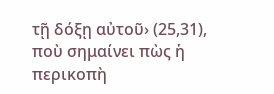τῇ δόξῃ αὐτοῦ› (25,31), ποὺ σημαίνει πὼς ἡ περικοπὴ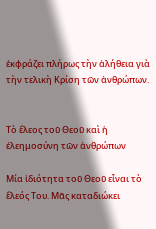ἐκφράζει πλήρως τὴν ἀλήθεια γιὰ τὴν τελικὴ Κρίση τῶν ἀνθρώπων.


Τὸ ἔλεος τοῦ Θεοῦ καὶ ἡ ἐλεημοσύνη τῶν ἀνθρώπων

Μία ἰδιότητα τοῦ Θεοῦ εἶναι τὸ ἔλεός Του. Μᾶς καταδιώκει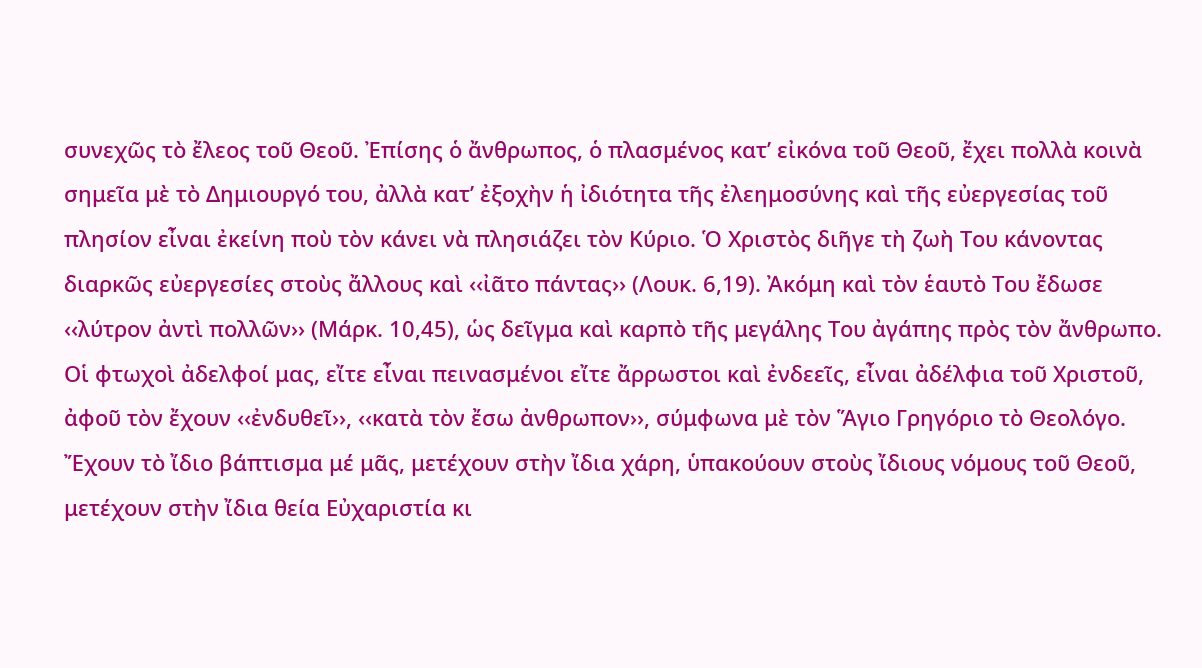συνεχῶς τὸ ἔλεος τοῦ Θεοῦ. Ἐπίσης ὁ ἄνθρωπος, ὁ πλασμένος κατ’ εἰκόνα τοῦ Θεοῦ, ἔχει πολλὰ κοινὰ σημεῖα μὲ τὸ Δημιουργό του, ἀλλὰ κατ’ ἐξοχὴν ἡ ἰδιότητα τῆς ἐλεημοσύνης καὶ τῆς εὐεργεσίας τοῦ πλησίον εἶναι ἐκείνη ποὺ τὸν κάνει νὰ πλησιάζει τὸν Κύριο. Ὁ Χριστὸς διῆγε τὴ ζωὴ Του κάνοντας διαρκῶς εὐεργεσίες στοὺς ἄλλους καὶ ‹‹ἰᾶτο πάντας›› (Λουκ. 6,19). Ἀκόμη καὶ τὸν ἑαυτὸ Του ἔδωσε ‹‹λύτρον ἀντὶ πολλῶν›› (Μάρκ. 10,45), ὡς δεῖγμα καὶ καρπὸ τῆς μεγάλης Του ἀγάπης πρὸς τὸν ἄνθρωπο. Οἱ φτωχοὶ ἀδελφοί μας, εἴτε εἶναι πεινασμένοι εἴτε ἄρρωστοι καὶ ἐνδεεῖς, εἶναι ἀδέλφια τοῦ Χριστοῦ, ἀφοῦ τὸν ἔχουν ‹‹ἐνδυθεῖ››, ‹‹κατὰ τὸν ἔσω ἀνθρωπον››, σύμφωνα μὲ τὸν Ἅγιο Γρηγόριο τὸ Θεολόγο. Ἔχουν τὸ ἴδιο βάπτισμα μέ μᾶς, μετέχουν στὴν ἴδια χάρη, ὑπακούουν στοὺς ἴδιους νόμους τοῦ Θεοῦ, μετέχουν στὴν ἴδια θεία Εὐχαριστία κι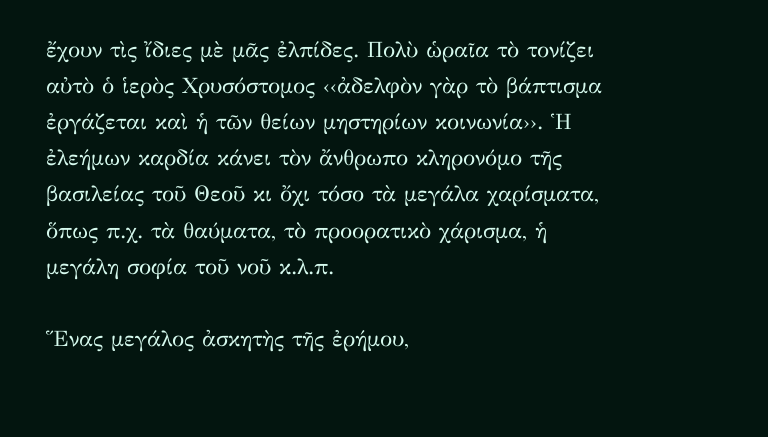ἔχουν τὶς ἴδιες μὲ μᾶς ἐλπίδες. Πολὺ ὡραῖα τὸ τονίζει αὐτὸ ὁ ἱερὸς Χρυσόστομος ‹‹ἀδελφὸν γὰρ τὸ βάπτισμα ἐργάζεται καὶ ἡ τῶν θείων μηστηρίων κοινωνία››. Ἡ ἐλεήμων καρδία κάνει τὸν ἄνθρωπο κληρονόμο τῆς βασιλείας τοῦ Θεοῦ κι ὄχι τόσο τὰ μεγάλα χαρίσματα, ὅπως π.χ. τὰ θαύματα, τὸ προορατικὸ χάρισμα, ἡ μεγάλη σοφία τοῦ νοῦ κ.λ.π.

Ἕνας μεγάλος ἀσκητὴς τῆς ἐρήμου,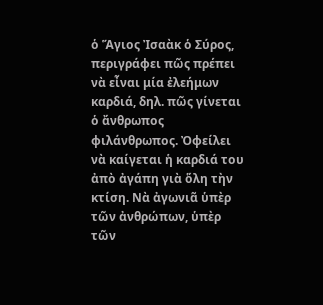ὁ Ἅγιος Ἰσαὰκ ὁ Σύρος, περιγράφει πῶς πρέπει νὰ εἶναι μία ἐλεήμων καρδιά, δηλ. πῶς γίνεται ὁ ἄνθρωπος φιλάνθρωπος. Ὀφείλει νὰ καίγεται ἡ καρδιά του ἀπὸ ἀγάπη γιὰ ὅλη τὴν κτίση. Νὰ ἀγωνιᾶ ὑπὲρ τῶν ἀνθρώπων, ὑπὲρ τῶν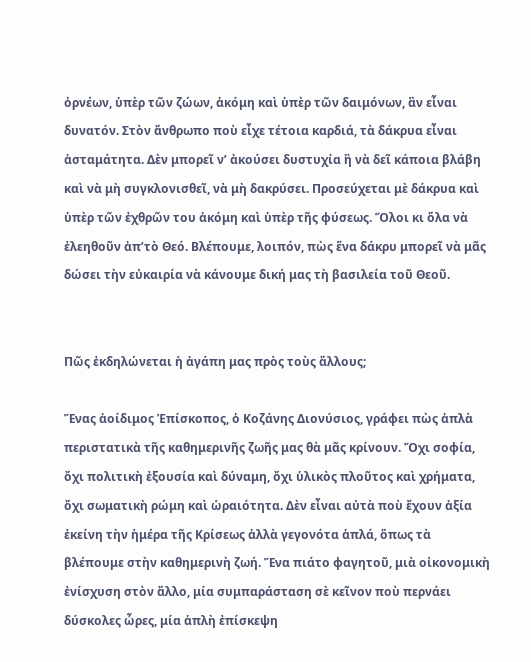ὀρνέων, ὑπὲρ τῶν ζώων, ἀκόμη καὶ ὑπὲρ τῶν δαιμόνων, ἂν εἶναι δυνατόν. Στὸν ἄνθρωπο ποὺ εἶχε τέτοια καρδιά, τὰ δάκρυα εἶναι ἀσταμάτητα. Δὲν μπορεῖ ν’ ἀκούσει δυστυχία ἢ νὰ δεῖ κάποια βλάβη καὶ νὰ μὴ συγκλονισθεῖ, νὰ μὴ δακρύσει. Προσεύχεται μὲ δάκρυα καὶ ὑπὲρ τῶν ἐχθρῶν του ἀκόμη καὶ ὑπὲρ τῆς φύσεως. Ὅλοι κι ὅλα νὰ ἐλεηθοῦν ἀπ’τὸ Θεό. Βλέπουμε, λοιπόν, πὼς ἕνα δάκρυ μπορεῖ νὰ μᾶς δώσει τὴν εὐκαιρία νὰ κάνουμε δική μας τὴ βασιλεία τοῦ Θεοῦ.


Πῶς ἐκδηλώνεται ἡ ἀγάπη μας πρὸς τοὺς ἄλλους;

Ἕνας ἀοίδιμος Ἐπίσκοπος, ὁ Κοζάνης Διονύσιος, γράφει πὼς ἁπλὰ περιστατικὰ τῆς καθημερινῆς ζωῆς μας θὰ μᾶς κρίνουν. Ὄχι σοφία, ὄχι πολιτικὴ ἐξουσία καὶ δύναμη, ὄχι ὑλικὸς πλοῦτος καὶ χρήματα, ὄχι σωματικὴ ρώμη καὶ ὡραιότητα. Δὲν εἶναι αὐτὰ ποὺ ἔχουν ἀξία ἐκείνη τὴν ἡμέρα τῆς Κρίσεως ἀλλὰ γεγονότα ἁπλά, ὅπως τὰ βλέπουμε στὴν καθημερινὴ ζωή. Ἕνα πιάτο φαγητοῦ, μιὰ οἰκονομικὴ ἐνίσχυση στὸν ἄλλο, μία συμπαράσταση σὲ κεῖνον ποὺ περνάει δύσκολες ὧρες, μία ἁπλὴ ἐπίσκεψη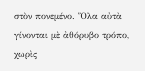στὸν πονεμένο. Ὅλα αὐτὰ γίνονται μὲ ἀθόρυβο τρόπο, χωρὶς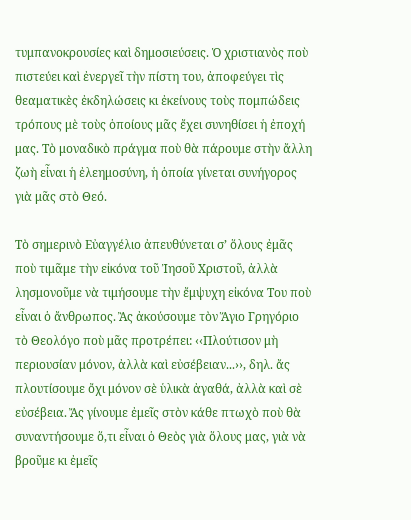τυμπανοκρουσίες καὶ δημοσιεύσεις. Ὁ χριστιανὸς ποὺ πιστεύει καὶ ἐνεργεῖ τὴν πίστη του, ἀποφεύγει τὶς θεαματικὲς ἐκδηλώσεις κι ἐκείνους τοὺς πομπώδεις τρόπους μὲ τοὺς ὁποίους μᾶς ἔχει συνηθίσει ἡ ἐποχή μας. Τὸ μοναδικὸ πράγμα ποὺ θὰ πάρουμε στὴν ἄλλη ζωὴ εἶναι ἡ ἐλεημοσύνη, ἡ ὁποία γίνεται συνήγορος γιὰ μᾶς στὸ Θεό.

Τὸ σημερινὸ Εὐαγγέλιο ἀπευθύνεται σ’ ὅλους ἐμᾶς ποὺ τιμᾶμε τὴν εἰκόνα τοῦ Ἰησοῦ Χριστοῦ, ἀλλὰ λησμονοῦμε νὰ τιμήσουμε τὴν ἔμψυχη εἰκόνα Του ποὺ εἶναι ὁ ἄνθρωπος. Ἂς ἀκούσουμε τὸν Ἅγιο Γρηγόριο τὸ Θεολόγο ποὺ μᾶς προτρέπει: ‹‹Πλούτισον μὴ περιουσίαν μόνον, ἀλλὰ καὶ εὐσέβειαν...››, δηλ. ἄς πλουτίσουμε ὄχι μόνον σὲ ὑλικὰ ἀγαθά, ἀλλὰ καὶ σὲ εὐσέβεια. Ἄς γίνουμε ἐμεῖς στὸν κάθε πτωχὸ ποὺ θὰ συναντήσουμε ὅ,τι εἶναι ὁ Θεὸς γιὰ ὅλους μας, γιὰ νὰ βροῦμε κι ἐμεῖς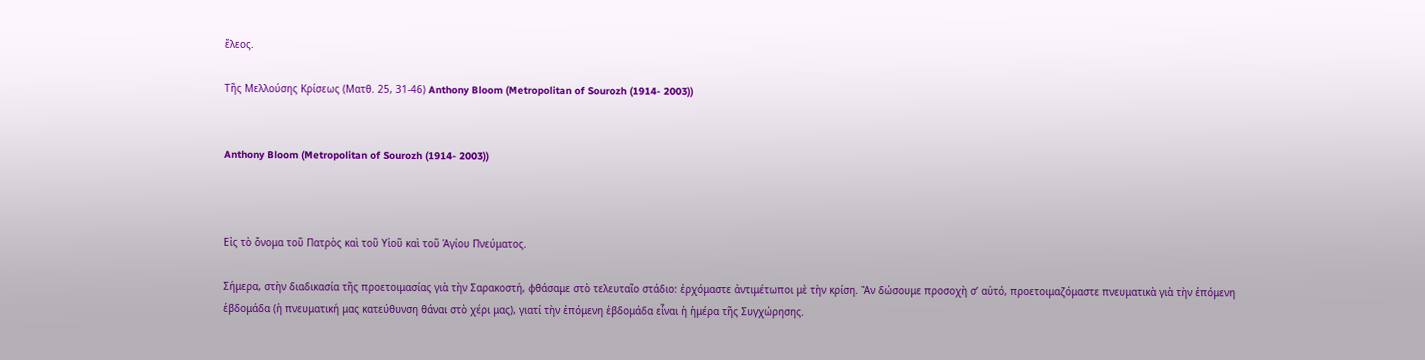ἔλεος.

Τῆς Μελλούσης Κρίσεως (Ματθ. 25, 31-46) Anthony Bloom (Metropolitan of Sourozh (1914- 2003))


Anthony Bloom (Metropolitan of Sourozh (1914- 2003))



Εἰς τὸ ὄνομα τοῦ Πατρὸς καὶ τοῦ Υἱοῦ καὶ τοῦ Ἁγίου Πνεύματος.

Σήμερα, στὴν διαδικασία τῆς προετοιμασίας γιὰ τὴν Σαρακοστή, φθάσαμε στὸ τελευταῖο στάδιο: ἐρχόμαστε ἀντιμέτωποι μὲ τὴν κρίση. Ἂν δώσουμε προσοχὴ σ’ αὐτό, προετοιμαζόμαστε πνευματικὰ γιὰ τὴν ἑπόμενη ἑβδομάδα (ἡ πνευματική μας κατεύθυνση θάναι στὸ χέρι μας), γιατί τὴν ἑπόμενη ἑβδομάδα εἶναι ἡ ἡμέρα τῆς Συγχώρησης.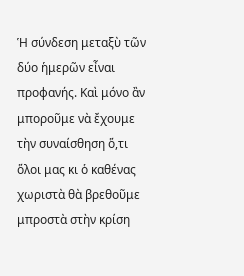Ἡ σύνδεση μεταξὺ τῶν δύο ἡμερῶν εἶναι προφανής. Καὶ μόνο ἂν μποροῦμε νὰ ἔχουμε τὴν συναίσθηση ὅ,τι ὅλοι μας κι ὁ καθένας χωριστὰ θὰ βρεθοῦμε μπροστὰ στὴν κρίση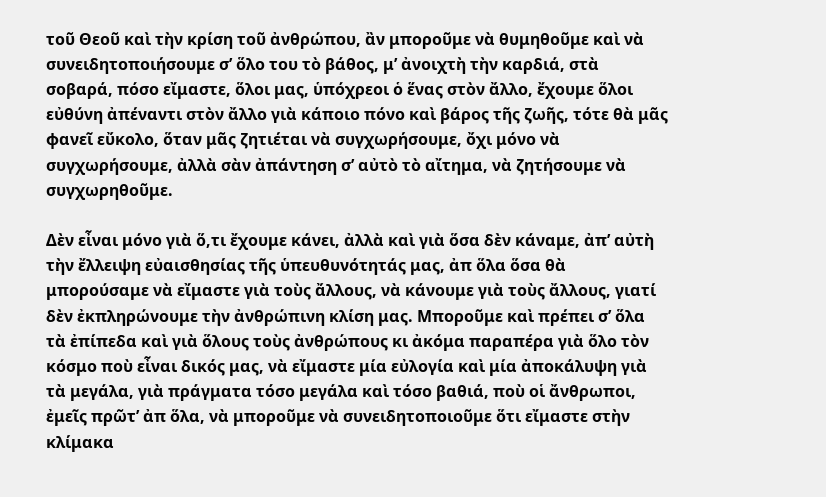τοῦ Θεοῦ καὶ τὴν κρίση τοῦ ἀνθρώπου, ἂν μποροῦμε νὰ θυμηθοῦμε καὶ νὰ συνειδητοποιήσουμε σ’ ὅλο του τὸ βάθος, μ’ ἀνοιχτὴ τὴν καρδιά, στὰ σοβαρά, πόσο εἴμαστε, ὅλοι μας, ὑπόχρεοι ὁ ἕνας στὸν ἄλλο, ἔχουμε ὅλοι εὐθύνη ἀπέναντι στὸν ἄλλο γιὰ κάποιο πόνο καὶ βάρος τῆς ζωῆς, τότε θὰ μᾶς φανεῖ εὔκολο, ὅταν μᾶς ζητιέται νὰ συγχωρήσουμε, ὄχι μόνο νὰ συγχωρήσουμε, ἀλλὰ σὰν ἀπάντηση σ’ αὐτὸ τὸ αἴτημα, νὰ ζητήσουμε νὰ συγχωρηθοῦμε.

Δὲν εἶναι μόνο γιὰ ὅ,τι ἔχουμε κάνει, ἀλλὰ καὶ γιὰ ὅσα δὲν κάναμε, ἀπ’ αὐτὴ τὴν ἔλλειψη εὐαισθησίας τῆς ὑπευθυνότητάς μας, ἀπ ὅλα ὅσα θὰ μπορούσαμε νὰ εἴμαστε γιὰ τοὺς ἄλλους, νὰ κάνουμε γιὰ τοὺς ἄλλους, γιατί δὲν ἐκπληρώνουμε τὴν ἀνθρώπινη κλίση μας. Μποροῦμε καὶ πρέπει σ’ ὅλα τὰ ἐπίπεδα καὶ γιὰ ὅλους τοὺς ἀνθρώπους κι ἀκόμα παραπέρα γιὰ ὅλο τὸν κόσμο ποὺ εἶναι δικός μας, νὰ εἴμαστε μία εὐλογία καὶ μία ἀποκάλυψη γιὰ τὰ μεγάλα, γιὰ πράγματα τόσο μεγάλα καὶ τόσο βαθιά, ποὺ οἱ ἄνθρωποι, ἐμεῖς πρῶτ’ ἀπ ὅλα, νὰ μποροῦμε νὰ συνειδητοποιοῦμε ὅτι εἴμαστε στὴν κλίμακα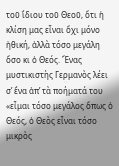τοῦ ἴδιου τοῦ Θεοῦ, ὅτι ἡ κλίση μας εἶναι ὄχι μόνο ἠθική, ἀλλὰ τόσο μεγάλη ὅσο κι ὁ Θεός. Ἕνας μυστικιστὴς Γερμανὸς λέει σ’ ἕνα ἀπ’ τὰ ποήματά του «εἶμαι τόσο μεγάλος ὅπως ὁ Θεός, ὁ Θεὸς εἶναι τόσο μικρὸς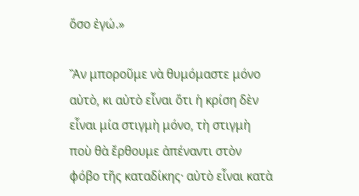ὅσο ἐγώ.»

Ἂν μποροῦμε νὰ θυμόμαστε μόνο αὐτὸ, κι αὐτὸ εἶναι ὅτι ἡ κρίση δὲν εἶναι μία στιγμὴ μόνο, τὴ στιγμὴ ποὺ θὰ ἔρθουμε ἀπέναντι στὸν φόβο τῆς καταδίκης· αὐτὸ εἶναι κατὰ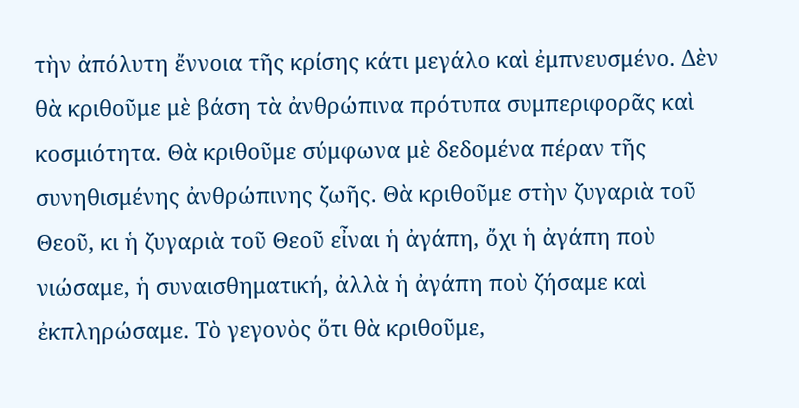τὴν ἀπόλυτη ἔννοια τῆς κρίσης κάτι μεγάλο καὶ ἐμπνευσμένο. Δὲν θὰ κριθοῦμε μὲ βάση τὰ ἀνθρώπινα πρότυπα συμπεριφορᾶς καὶ κοσμιότητα. Θὰ κριθοῦμε σύμφωνα μὲ δεδομένα πέραν τῆς συνηθισμένης ἀνθρώπινης ζωῆς. Θὰ κριθοῦμε στὴν ζυγαριὰ τοῦ Θεοῦ, κι ἡ ζυγαριὰ τοῦ Θεοῦ εἶναι ἡ ἀγάπη, ὄχι ἡ ἀγάπη ποὺ νιώσαμε, ἡ συναισθηματική, ἀλλὰ ἡ ἀγάπη ποὺ ζήσαμε καὶ ἐκπληρώσαμε. Τὸ γεγονὸς ὅτι θὰ κριθοῦμε,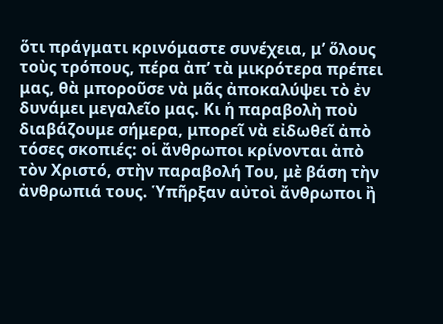ὅτι πράγματι κρινόμαστε συνέχεια, μ’ ὅλους τοὺς τρόπους, πέρα ἀπ’ τὰ μικρότερα πρέπει μας, θὰ μποροῦσε νὰ μᾶς ἀποκαλύψει τὸ ἐν δυνάμει μεγαλεῖο μας. Κι ἡ παραβολὴ ποὺ διαβάζουμε σήμερα, μπορεῖ νὰ εἰδωθεῖ ἀπὸ τόσες σκοπιές: οἱ ἄνθρωποι κρίνονται ἀπὸ τὸν Χριστό, στὴν παραβολή Του, μὲ βάση τὴν ἀνθρωπιά τους. Ὑπῆρξαν αὐτοὶ ἄνθρωποι ἢ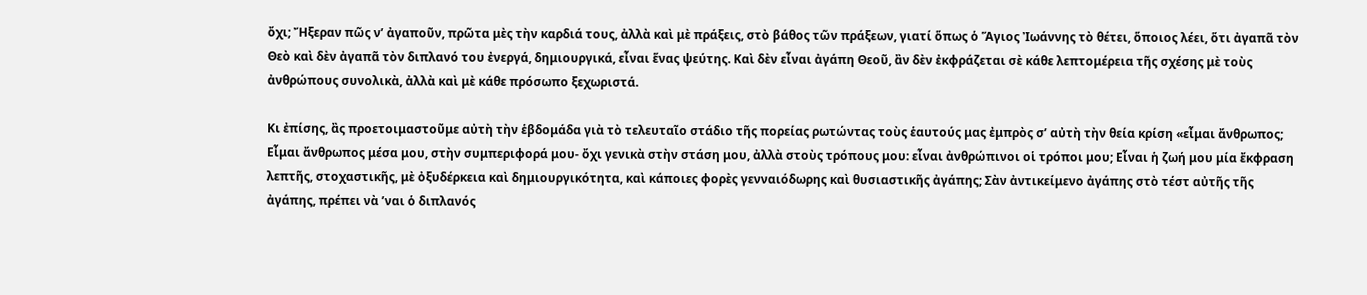ὄχι; Ἤξεραν πῶς ν’ ἀγαποῦν, πρῶτα μὲς τὴν καρδιά τους, ἀλλὰ καὶ μὲ πράξεις, στὸ βάθος τῶν πράξεων, γιατί ὅπως ὁ Ἅγιος Ἰωάννης τὸ θέτει, ὅποιος λέει, ὅτι ἀγαπᾶ τὸν Θεὸ καὶ δὲν ἀγαπᾶ τὸν διπλανό του ἐνεργά, δημιουργικά, εἶναι ἕνας ψεύτης. Καὶ δὲν εἶναι ἀγάπη Θεοῦ, ἂν δὲν ἐκφράζεται σὲ κάθε λεπτομέρεια τῆς σχέσης μὲ τοὺς ἀνθρώπους συνολικὰ, ἀλλὰ καὶ μὲ κάθε πρόσωπο ξεχωριστά.

Κι ἐπίσης, ἂς προετοιμαστοῦμε αὐτὴ τὴν ἑβδομάδα γιὰ τὸ τελευταῖο στάδιο τῆς πορείας ρωτώντας τοὺς ἑαυτούς μας ἐμπρὸς σ’ αὐτὴ τὴν θεία κρίση «εἶμαι ἄνθρωπος; Εἶμαι ἄνθρωπος μέσα μου, στὴν συμπεριφορά μου- ὄχι γενικὰ στὴν στάση μου, ἀλλὰ στοὺς τρόπους μου: εἶναι ἀνθρώπινοι οἱ τρόποι μου; Εἶναι ἡ ζωή μου μία ἔκφραση λεπτῆς, στοχαστικῆς, μὲ ὀξυδέρκεια καὶ δημιουργικότητα, καὶ κάποιες φορὲς γενναιόδωρης καὶ θυσιαστικῆς ἀγάπης; Σὰν ἀντικείμενο ἀγάπης στὸ τέστ αὐτῆς τῆς ἀγάπης, πρέπει νὰ ’ναι ὁ διπλανός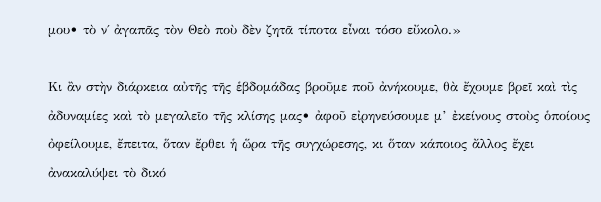μου• τὸ ν΄ ἀγαπᾶς τὸν Θεὸ ποὺ δὲν ζητᾶ τίποτα εἶναι τόσο εὔκολο.»

Κι ἂν στὴν διάρκεια αὐτῆς τῆς ἑβδομάδας βροῦμε ποῦ ἀνήκουμε, θὰ ἔχουμε βρεῖ καὶ τὶς ἀδυναμίες καὶ τὸ μεγαλεῖο τῆς κλίσης μας• ἀφοῦ εἰρηνεύσουμε μ’ ἐκείνους στοὺς ὁποίους ὀφείλουμε, ἔπειτα, ὅταν ἔρθει ἡ ὥρα τῆς συγχώρεσης, κι ὅταν κάποιος ἄλλος ἔχει ἀνακαλύψει τὸ δικό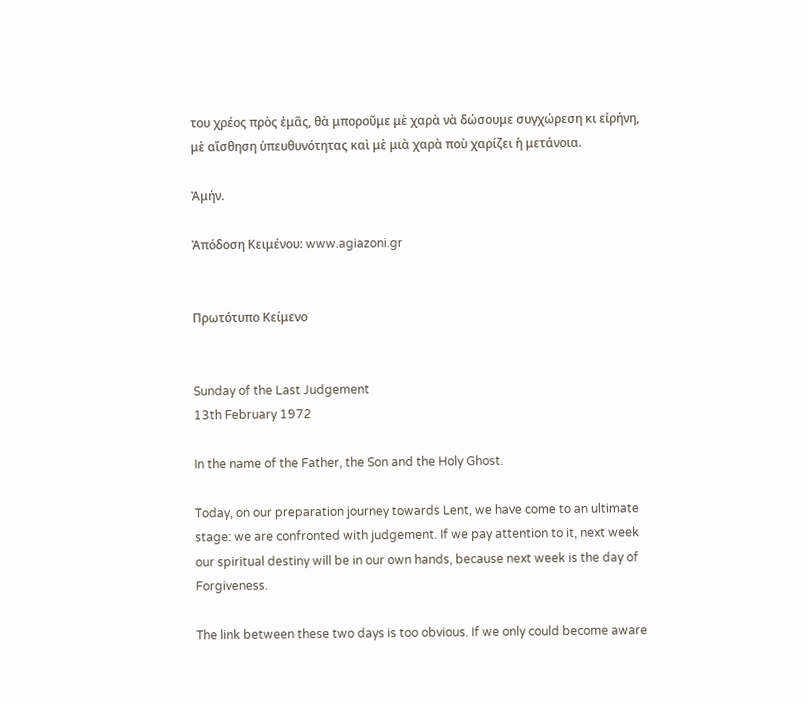του χρέος πρὸς ἐμᾶς, θὰ μποροῦμε μὲ χαρὰ νὰ δώσουμε συγχώρεση κι εἰρήνη, μὲ αἴσθηση ὑπευθυνότητας καὶ μὲ μιὰ χαρὰ ποὺ χαρίζει ἡ μετάνοια.

Ἀμήν.

Ἀπόδοση Κειμένου: www.agiazoni.gr


Πρωτότυπο Κείμενο


Sunday of the Last Judgement
13th February 1972

In the name of the Father, the Son and the Holy Ghost.

Today, on our preparation journey towards Lent, we have come to an ultimate stage: we are confronted with judgement. If we pay attention to it, next week our spiritual destiny will be in our own hands, because next week is the day of Forgiveness.

The link between these two days is too obvious. If we only could become aware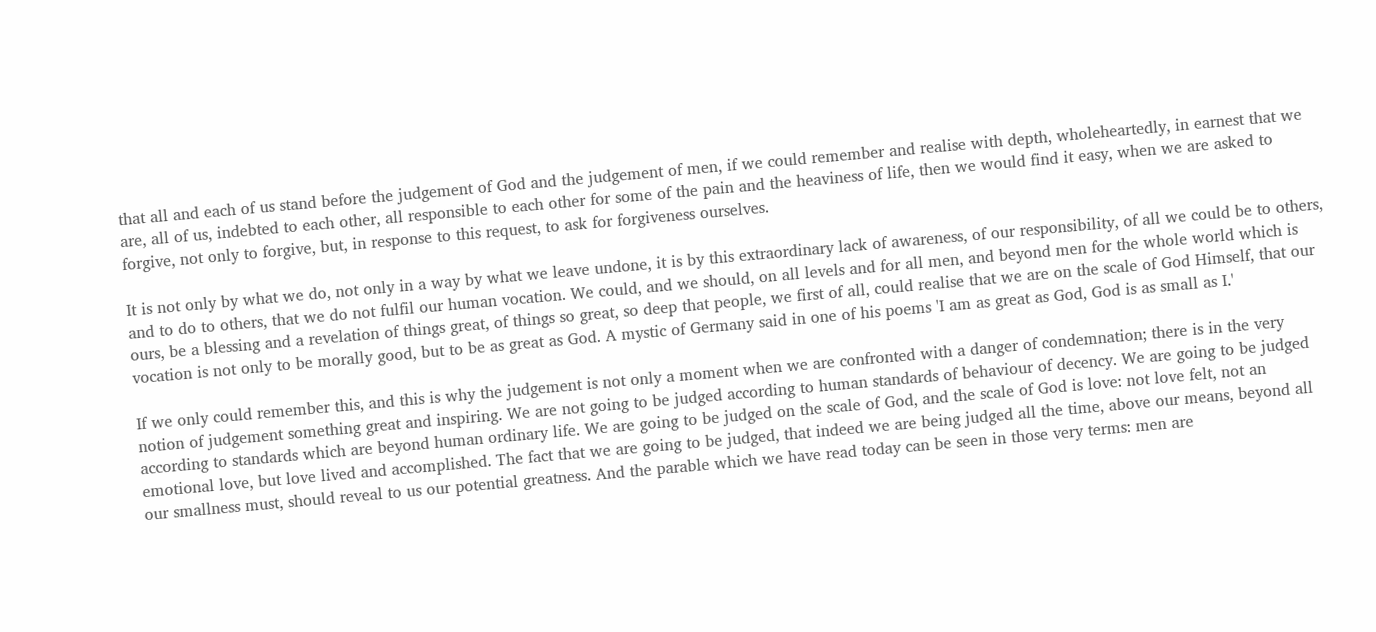that all and each of us stand before the judgement of God and the judgement of men, if we could remember and realise with depth, wholeheartedly, in earnest that we are, all of us, indebted to each other, all responsible to each other for some of the pain and the heaviness of life, then we would find it easy, when we are asked to forgive, not only to forgive, but, in response to this request, to ask for forgiveness ourselves.

It is not only by what we do, not only in a way by what we leave undone, it is by this extraordinary lack of awareness, of our responsibility, of all we could be to others, and to do to others, that we do not fulfil our human vocation. We could, and we should, on all levels and for all men, and beyond men for the whole world which is ours, be a blessing and a revelation of things great, of things so great, so deep that people, we first of all, could realise that we are on the scale of God Himself, that our vocation is not only to be morally good, but to be as great as God. A mystic of Germany said in one of his poems 'I am as great as God, God is as small as I.'

If we only could remember this, and this is why the judgement is not only a moment when we are confronted with a danger of condemnation; there is in the very notion of judgement something great and inspiring. We are not going to be judged according to human standards of behaviour of decency. We are going to be judged according to standards which are beyond human ordinary life. We are going to be judged on the scale of God, and the scale of God is love: not love felt, not an emotional love, but love lived and accomplished. The fact that we are going to be judged, that indeed we are being judged all the time, above our means, beyond all our smallness must, should reveal to us our potential greatness. And the parable which we have read today can be seen in those very terms: men are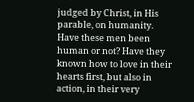judged by Christ, in His parable, on humanity. Have these men been human or not? Have they known how to love in their hearts first, but also in action, in their very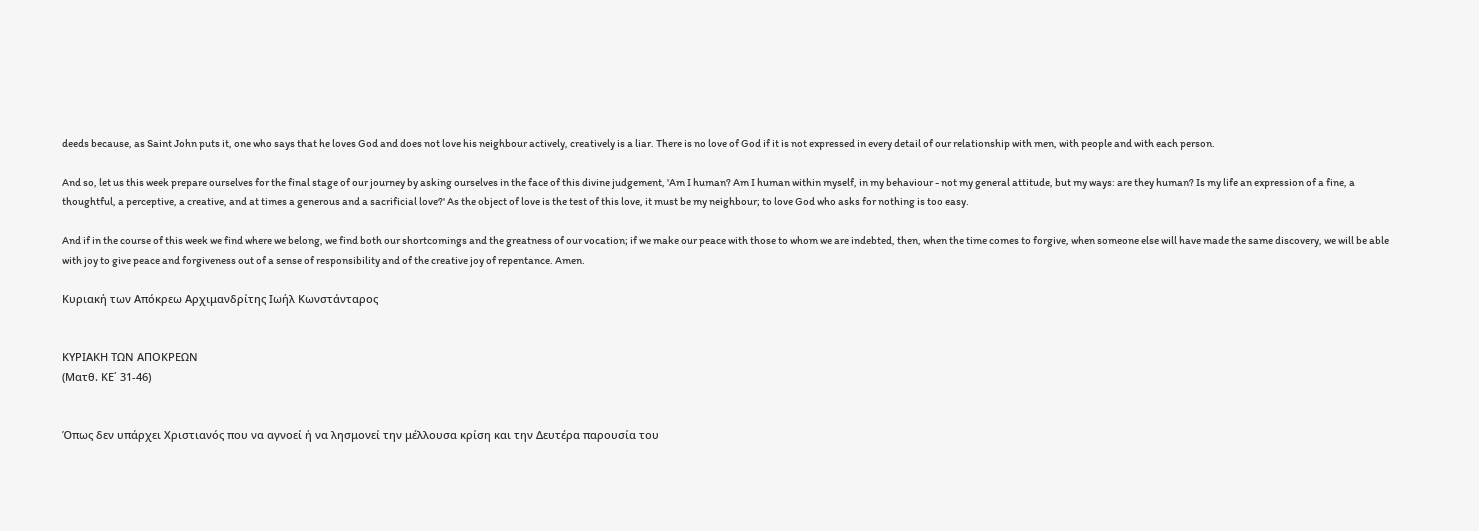deeds because, as Saint John puts it, one who says that he loves God and does not love his neighbour actively, creatively is a liar. There is no love of God if it is not expressed in every detail of our relationship with men, with people and with each person.

And so, let us this week prepare ourselves for the final stage of our journey by asking ourselves in the face of this divine judgement, 'Am I human? Am I human within myself, in my behaviour - not my general attitude, but my ways: are they human? Is my life an expression of a fine, a thoughtful, a perceptive, a creative, and at times a generous and a sacrificial love?' As the object of love is the test of this love, it must be my neighbour; to love God who asks for nothing is too easy.

And if in the course of this week we find where we belong, we find both our shortcomings and the greatness of our vocation; if we make our peace with those to whom we are indebted, then, when the time comes to forgive, when someone else will have made the same discovery, we will be able with joy to give peace and forgiveness out of a sense of responsibility and of the creative joy of repentance. Amen.

Κυριακή των Απόκρεω Αρχιμανδρίτης Ιωήλ Κωνστάνταρος


ΚΥΡΙΑΚΗ ΤΩΝ ΑΠΟΚΡΕΩΝ
(Ματθ. ΚΕ΄ 31-46)


Όπως δεν υπάρχει Χριστιανός που να αγνοεί ή να λησμονεί την μέλλουσα κρίση και την Δευτέρα παρουσία του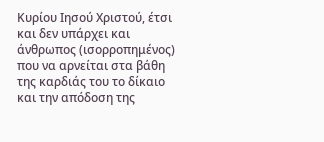Κυρίου Ιησού Χριστού, έτσι και δεν υπάρχει και άνθρωπος (ισορροπημένος) που να αρνείται στα βάθη της καρδιάς του το δίκαιο και την απόδοση της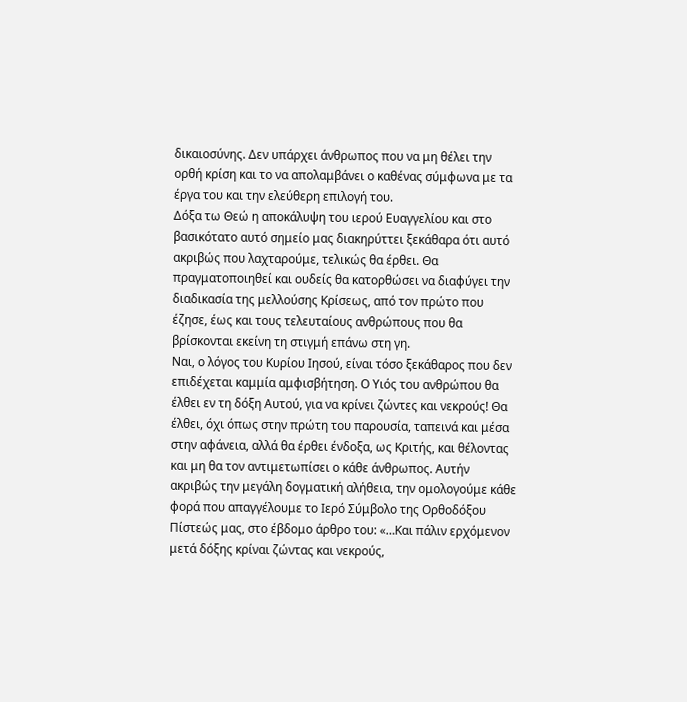δικαιοσύνης. Δεν υπάρχει άνθρωπος που να μη θέλει την ορθή κρίση και το να απολαμβάνει ο καθένας σύμφωνα με τα έργα του και την ελεύθερη επιλογή του.
Δόξα τω Θεώ η αποκάλυψη του ιερού Ευαγγελίου και στo βασικότατο αυτό σημείο μας διακηρύττει ξεκάθαρα ότι αυτό ακριβώς που λαχταρούμε, τελικώς θα έρθει. Θα πραγματοποιηθεί και ουδείς θα κατορθώσει να διαφύγει την διαδικασία της μελλούσης Κρίσεως, από τον πρώτο που έζησε, έως και τους τελευταίους ανθρώπους που θα βρίσκονται εκείνη τη στιγμή επάνω στη γη.
Ναι, ο λόγος του Κυρίου Ιησού, είναι τόσο ξεκάθαρος που δεν επιδέχεται καμμία αμφισβήτηση. Ο Υιός του ανθρώπου θα έλθει εν τη δόξη Αυτού, για να κρίνει ζώντες και νεκρούς! Θα έλθει, όχι όπως στην πρώτη του παρουσία, ταπεινά και μέσα στην αφάνεια, αλλά θα έρθει ένδοξα, ως Κριτής, και θέλοντας και μη θα τον αντιμετωπίσει ο κάθε άνθρωπος. Αυτήν ακριβώς την μεγάλη δογματική αλήθεια, την ομολογούμε κάθε φορά που απαγγέλουμε το Ιερό Σύμβολο της Ορθοδόξου Πίστεώς μας, στο έβδομο άρθρο του: «…Και πάλιν ερχόμενον μετά δόξης κρίναι ζώντας και νεκρούς,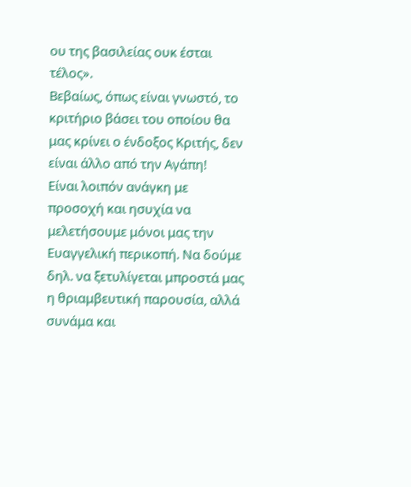ου της βασιλείας ουκ έσται τέλος».
Βεβαίως, όπως είναι γνωστό, το κριτήριο βάσει του οποίου θα μας κρίνει ο ένδοξος Κριτής, δεν είναι άλλο από την Αγάπη!
Είναι λοιπόν ανάγκη με προσοχή και ησυχία να μελετήσουμε μόνοι μας την Ευαγγελική περικοπή. Να δούμε δηλ. να ξετυλίγεται μπροστά μας η θριαμβευτική παρουσία, αλλά συνάμα και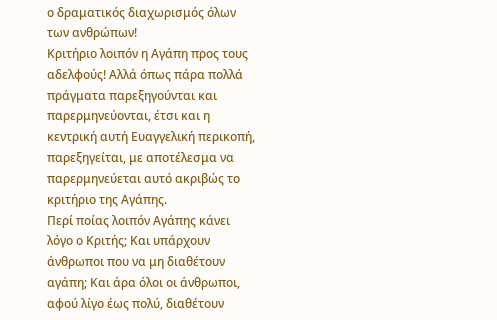ο δραματικός διαχωρισμός όλων των ανθρώπων!
Κριτήριο λοιπόν η Αγάπη προς τους αδελφούς! Αλλά όπως πάρα πολλά πράγματα παρεξηγούνται και παρερμηνεύονται, έτσι και η κεντρική αυτή Ευαγγελική περικοπή, παρεξηγείται, με αποτέλεσμα να παρερμηνεύεται αυτό ακριβώς το κριτήριο της Αγάπης.
Περί ποίας λοιπόν Αγάπης κάνει λόγο ο Κριτής; Και υπάρχουν άνθρωποι που να μη διαθέτουν αγάπη; Και άρα όλοι οι άνθρωποι, αφού λίγο έως πολύ, διαθέτουν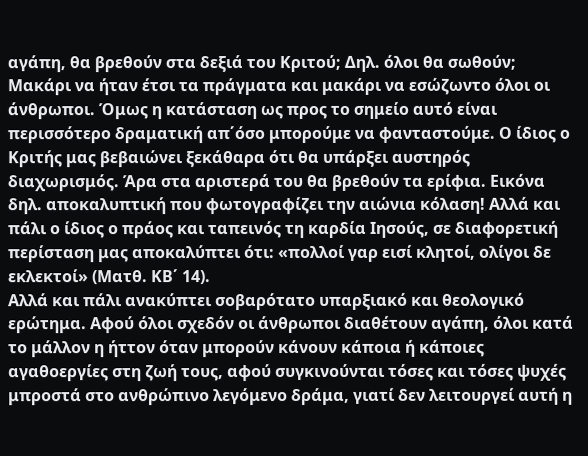αγάπη, θα βρεθούν στα δεξιά του Κριτού; Δηλ. όλοι θα σωθούν;
Μακάρι να ήταν έτσι τα πράγματα και μακάρι να εσώζωντο όλοι οι άνθρωποι. Όμως η κατάσταση ως προς το σημείο αυτό είναι περισσότερο δραματική απ΄όσο μπορούμε να φανταστούμε. Ο ίδιος ο Κριτής μας βεβαιώνει ξεκάθαρα ότι θα υπάρξει αυστηρός διαχωρισμός. Άρα στα αριστερά του θα βρεθούν τα ερίφια. Εικόνα δηλ. αποκαλυπτική που φωτογραφίζει την αιώνια κόλαση! Αλλά και πάλι ο ίδιος ο πράος και ταπεινός τη καρδία Ιησούς, σε διαφορετική περίσταση μας αποκαλύπτει ότι: «πολλοί γαρ εισί κλητοί, ολίγοι δε εκλεκτοί» (Ματθ. ΚΒ΄ 14).
Αλλά και πάλι ανακύπτει σοβαρότατο υπαρξιακό και θεολογικό ερώτημα. Αφού όλοι σχεδόν οι άνθρωποι διαθέτουν αγάπη, όλοι κατά το μάλλον η ήττον όταν μπορούν κάνουν κάποια ή κάποιες αγαθοεργίες στη ζωή τους, αφού συγκινούνται τόσες και τόσες ψυχές μπροστά στο ανθρώπινο λεγόμενο δράμα, γιατί δεν λειτουργεί αυτή η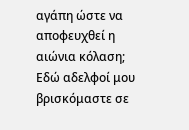αγάπη ώστε να αποφευχθεί η αιώνια κόλαση;
Εδώ αδελφοί μου βρισκόμαστε σε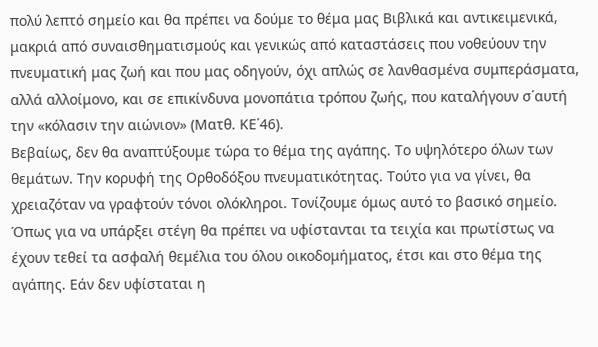πολύ λεπτό σημείο και θα πρέπει να δούμε το θέμα μας Βιβλικά και αντικειμενικά, μακριά από συναισθηματισμούς και γενικώς από καταστάσεις που νοθεύουν την πνευματική μας ζωή και που μας οδηγούν, όχι απλώς σε λανθασμένα συμπεράσματα, αλλά αλλοίμονο, και σε επικίνδυνα μονοπάτια τρόπου ζωής, που καταλήγουν σ΄αυτή την «κόλασιν την αιώνιον» (Ματθ. ΚΕ΄46).
Βεβαίως, δεν θα αναπτύξουμε τώρα το θέμα της αγάπης. Το υψηλότερο όλων των θεμάτων. Την κορυφή της Ορθοδόξου πνευματικότητας. Τούτο για να γίνει, θα χρειαζόταν να γραφτούν τόνοι ολόκληροι. Τονίζουμε όμως αυτό το βασικό σημείο. Όπως για να υπάρξει στέγη θα πρέπει να υφίστανται τα τειχία και πρωτίστως να έχουν τεθεί τα ασφαλή θεμέλια του όλου οικοδομήματος, έτσι και στο θέμα της αγάπης. Εάν δεν υφίσταται η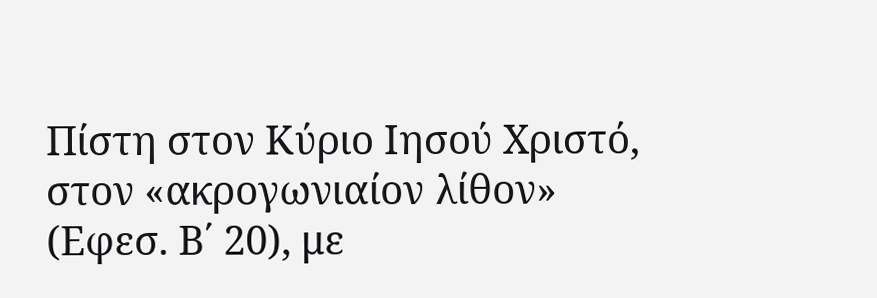Πίστη στον Κύριο Ιησού Χριστό, στον «ακρογωνιαίον λίθον» (Εφεσ. Β΄ 20), με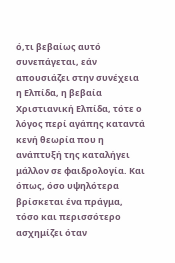ό,τι βεβαίως αυτό συνεπάγεται, εάν απουσιάζει στην συνέχεια η Ελπίδα, η βεβαία Χριστιανική Ελπίδα, τότε ο λόγος περί αγάπης καταντά κενή θεωρία που η ανάπτυξή της καταλήγει μάλλον σε φαιδρολογία. Και όπως, όσο υψηλότερα βρίσκεται ένα πράγμα, τόσο και περισσότερο ασχημίζει όταν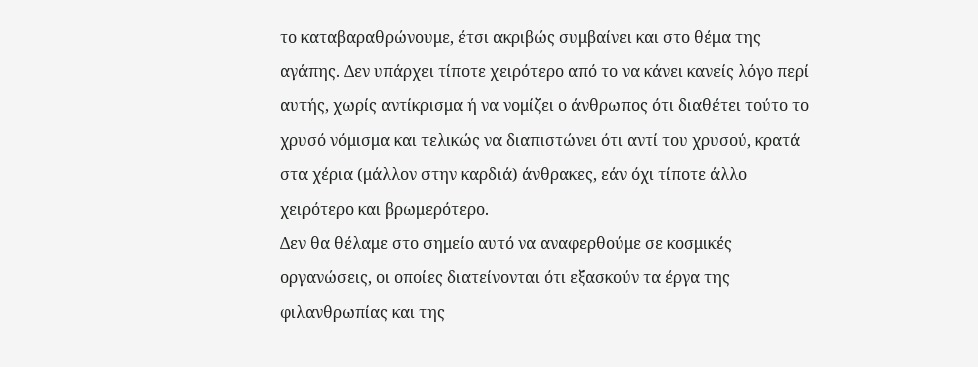το καταβαραθρώνουμε, έτσι ακριβώς συμβαίνει και στο θέμα της αγάπης. Δεν υπάρχει τίποτε χειρότερο από το να κάνει κανείς λόγο περί αυτής, χωρίς αντίκρισμα ή να νομίζει ο άνθρωπος ότι διαθέτει τούτο το χρυσό νόμισμα και τελικώς να διαπιστώνει ότι αντί του χρυσού, κρατά στα χέρια (μάλλον στην καρδιά) άνθρακες, εάν όχι τίποτε άλλο χειρότερο και βρωμερότερο.
Δεν θα θέλαμε στο σημείο αυτό να αναφερθούμε σε κοσμικές οργανώσεις, οι οποίες διατείνονται ότι εξασκούν τα έργα της φιλανθρωπίας και της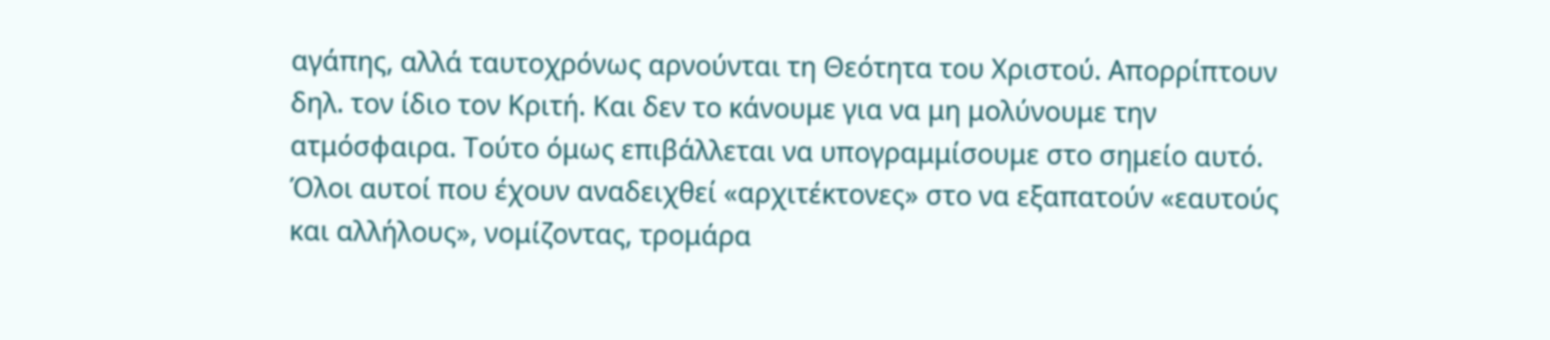αγάπης, αλλά ταυτοχρόνως αρνούνται τη Θεότητα του Χριστού. Απορρίπτουν δηλ. τον ίδιο τον Κριτή. Και δεν το κάνουμε για να μη μολύνουμε την ατμόσφαιρα. Τούτο όμως επιβάλλεται να υπογραμμίσουμε στο σημείο αυτό. Όλοι αυτοί που έχουν αναδειχθεί «αρχιτέκτονες» στο να εξαπατούν «εαυτούς και αλλήλους», νομίζοντας, τρομάρα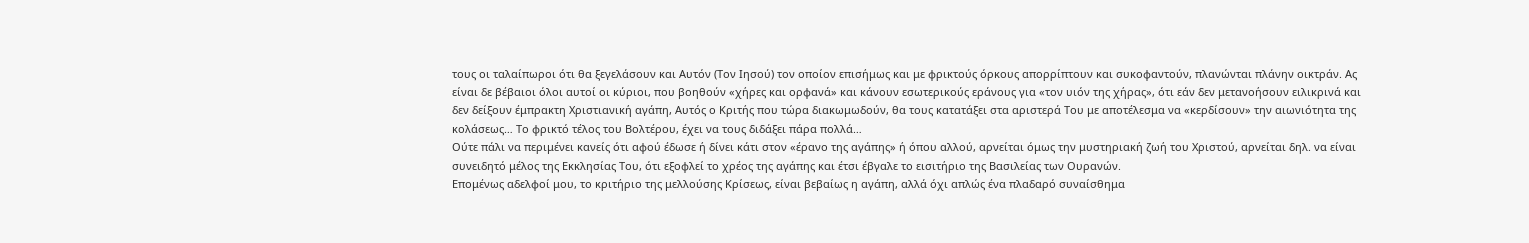τους οι ταλαίπωροι ότι θα ξεγελάσουν και Αυτόν (Τον Ιησού) τον οποίον επισήμως και με φρικτούς όρκους απορρίπτουν και συκοφαντούν, πλανώνται πλάνην οικτράν. Ας είναι δε βέβαιοι όλοι αυτοί οι κύριοι, που βοηθούν «χήρες και ορφανά» και κάνουν εσωτερικούς εράνους για «τον υιόν της χήρας», ότι εάν δεν μετανοήσουν ειλικρινά και δεν δείξουν έμπρακτη Χριστιανική αγάπη, Αυτός ο Κριτής που τώρα διακωμωδούν, θα τους κατατάξει στα αριστερά Του με αποτέλεσμα να «κερδίσουν» την αιωνιότητα της κολάσεως… Το φρικτό τέλος του Βολτέρου, έχει να τους διδάξει πάρα πολλά…
Ούτε πάλι να περιμένει κανείς ότι αφού έδωσε ή δίνει κάτι στον «έρανο της αγάπης» ή όπου αλλού, αρνείται όμως την μυστηριακή ζωή του Χριστού, αρνείται δηλ. να είναι συνειδητό μέλος της Εκκλησίας Του, ότι εξοφλεί το χρέος της αγάπης και έτσι έβγαλε το εισιτήριο της Βασιλείας των Ουρανών.
Επομένως αδελφοί μου, το κριτήριο της μελλούσης Κρίσεως, είναι βεβαίως η αγάπη, αλλά όχι απλώς ένα πλαδαρό συναίσθημα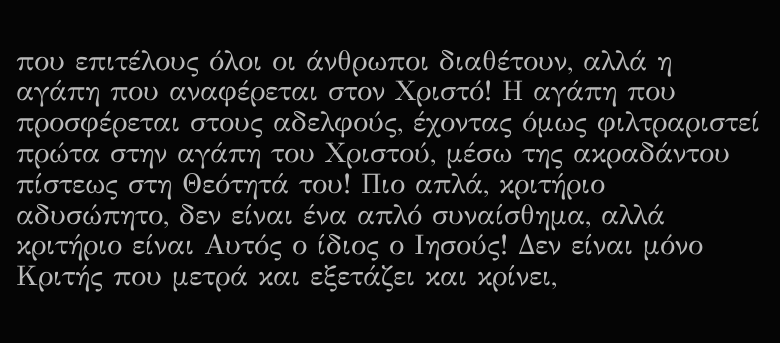που επιτέλους όλοι οι άνθρωποι διαθέτουν, αλλά η αγάπη που αναφέρεται στον Χριστό! Η αγάπη που προσφέρεται στους αδελφούς, έχοντας όμως φιλτραριστεί πρώτα στην αγάπη του Χριστού, μέσω της ακραδάντου πίστεως στη Θεότητά του! Πιο απλά, κριτήριο αδυσώπητο, δεν είναι ένα απλό συναίσθημα, αλλά κριτήριο είναι Αυτός ο ίδιος ο Ιησούς! Δεν είναι μόνο Κριτής που μετρά και εξετάζει και κρίνει,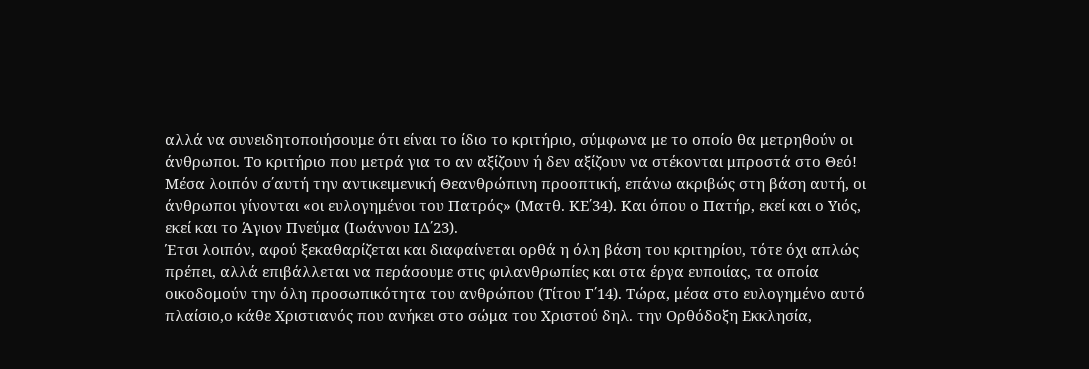αλλά να συνειδητοποιήσουμε ότι είναι το ίδιο το κριτήριο, σύμφωνα με το οποίο θα μετρηθούν οι άνθρωποι. Το κριτήριο που μετρά για το αν αξίζουν ή δεν αξίζουν να στέκονται μπροστά στο Θεό!
Μέσα λοιπόν σ΄αυτή την αντικειμενική Θεανθρώπινη προοπτική, επάνω ακριβώς στη βάση αυτή, οι άνθρωποι γίνονται «οι ευλογημένοι του Πατρός» (Ματθ. ΚΕ΄34). Και όπου ο Πατήρ, εκεί και ο Υιός, εκεί και το Άγιον Πνεύμα (Ιωάννου ΙΔ΄23).
Έτσι λοιπόν, αφού ξεκαθαρίζεται και διαφαίνεται ορθά η όλη βάση του κριτηρίου, τότε όχι απλώς πρέπει, αλλά επιβάλλεται να περάσουμε στις φιλανθρωπίες και στα έργα ευποιίας, τα οποία οικοδομούν την όλη προσωπικότητα του ανθρώπου (Τίτου Γ΄14). Τώρα, μέσα στο ευλογημένο αυτό πλαίσιο,ο κάθε Χριστιανός που ανήκει στο σώμα του Χριστού δηλ. την Ορθόδοξη Εκκλησία,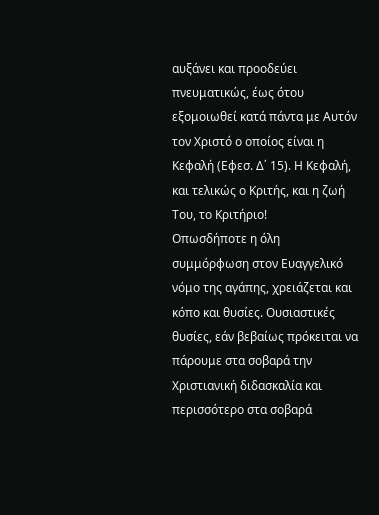αυξάνει και προοδεύει πνευματικώς, έως ότου εξομοιωθεί κατά πάντα με Αυτόν τον Χριστό ο οποίος είναι η Κεφαλή (Εφεσ. Δ΄ 15). Η Κεφαλή, και τελικώς ο Κριτής, και η ζωή Του, το Κριτήριο!
Οπωσδήποτε η όλη συμμόρφωση στον Ευαγγελικό νόμο της αγάπης, χρειάζεται και κόπο και θυσίες. Ουσιαστικές θυσίες, εάν βεβαίως πρόκειται να πάρουμε στα σοβαρά την Χριστιανική διδασκαλία και περισσότερο στα σοβαρά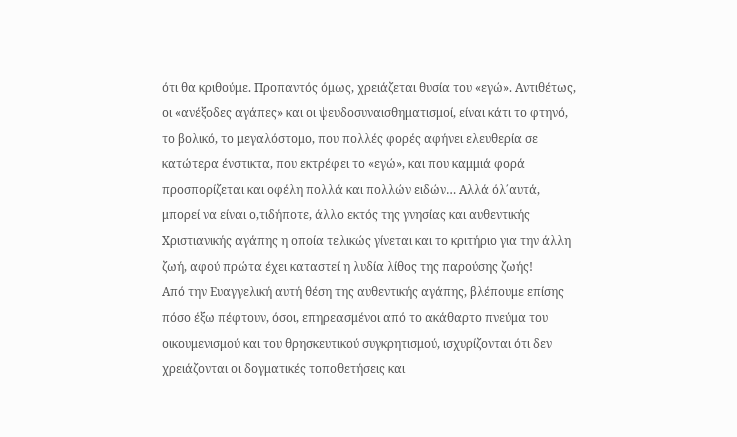ότι θα κριθούμε. Προπαντός όμως, χρειάζεται θυσία του «εγώ». Αντιθέτως, οι «ανέξοδες αγάπες» και οι ψευδοσυναισθηματισμοί, είναι κάτι το φτηνό, το βολικό, το μεγαλόστομο, που πολλές φορές αφήνει ελευθερία σε κατώτερα ένστικτα, που εκτρέφει το «εγώ», και που καμμιά φορά προσπορίζεται και οφέλη πολλά και πολλών ειδών… Αλλά όλ΄αυτά, μπορεί να είναι ο,τιδήποτε, άλλο εκτός της γνησίας και αυθεντικής Χριστιανικής αγάπης η οποία τελικώς γίνεται και το κριτήριο για την άλλη ζωή, αφού πρώτα έχει καταστεί η λυδία λίθος της παρούσης ζωής!
Από την Ευαγγελική αυτή θέση της αυθεντικής αγάπης, βλέπουμε επίσης πόσο έξω πέφτουν, όσοι, επηρεασμένοι από το ακάθαρτο πνεύμα του οικουμενισμού και του θρησκευτικού συγκρητισμού, ισχυρίζονται ότι δεν χρειάζονται οι δογματικές τοποθετήσεις και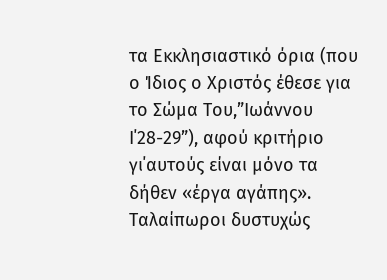τα Εκκλησιαστικό όρια (που ο Ίδιος ο Χριστός έθεσε για το Σώμα Του,”Ιωάννου Ι΄28-29”), αφού κριτήριο γι΄αυτούς είναι μόνο τα δήθεν «έργα αγάπης».
Ταλαίπωροι δυστυχώς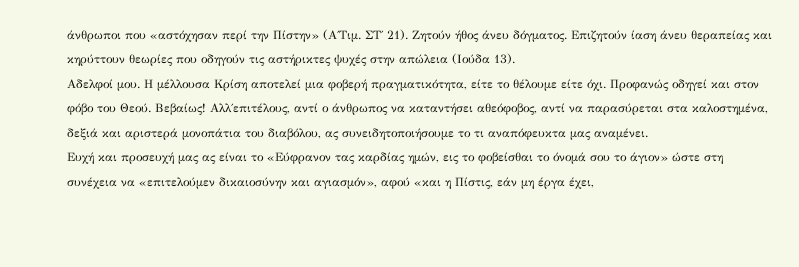άνθρωποι που «αστόχησαν περί την Πίστην» (Α΄Τιμ. ΣΤ΄ 21). Ζητούν ήθος άνευ δόγματος. Επιζητούν ίαση άνευ θεραπείας και κηρύττουν θεωρίες που οδηγούν τις αστήρικτες ψυχές στην απώλεια (Ιούδα 13).
Αδελφοί μου. Η μέλλουσα Κρίση αποτελεί μια φοβερή πραγματικότητα, είτε το θέλουμε είτε όχι. Προφανώς οδηγεί και στον φόβο του Θεού. Βεβαίως! Αλλ΄επιτέλους, αντί ο άνθρωπος να καταντήσει αθεόφοβος, αντί να παρασύρεται στα καλοστημένα, δεξιά και αριστερά μονοπάτια του διαβόλου, ας συνειδητοποιήσουμε το τι αναπόφευκτα μας αναμένει.
Ευχή και προσευχή μας ας είναι το «Εύφρανον τας καρδίας ημών, εις το φοβείσθαι το όνομά σου το άγιον» ώστε στη συνέχεια να «επιτελούμεν δικαιοσύνην και αγιασμόν», αφού «και η Πίστις, εάν μη έργα έχει,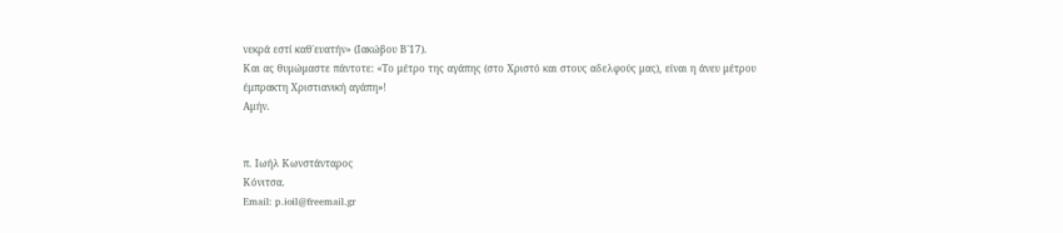νεκρά εστί καθ΄ευατήν» (Ιακώβου Β΄17).
Και ας θυμώμαστε πάντοτε: «Το μέτρο της αγάπης (στο Χριστό και στους αδελφούς μας), είναι η άνευ μέτρου έμπρακτη Χριστιανική αγάπη»!
Αμήν.


π. Ιωήλ Κωνστάνταρος
Κόνιτσα.
Email: p.ioil@freemail.gr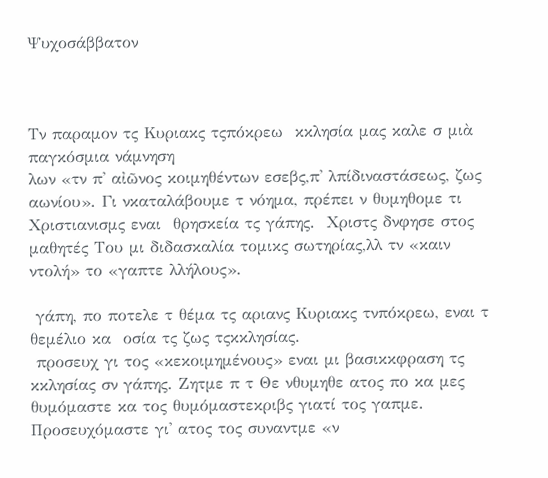Ψυχοσάββατον



Τν παραμον τς Κυριακς τςπόκρεω  κκλησία μας καλε σ μιὰ παγκόσμια νάμνηση
λων «τν π' αἰῶνος κοιμηθέντων εσεβς,π' λπίδιναστάσεως, ζως αωνίου». Γι νκαταλάβουμε τ νόημα, πρέπει ν θυμηθομε τι Χριστιανισμς εναι  θρησκεία τς γάπης.  Χριστς δνφησε στος μαθητές Του μι διδασκαλία τομικς σωτηρίας,λλ τν «καιν ντολή» το «γαπτε λλήλους».

 γάπη, πο ποτελε τ θέμα τς αριανς Κυριακς τνπόκρεω, εναι τ θεμέλιο κα  οσία τς ζως τςκκλησίας.
 προσευχ γι τος «κεκοιμημένους» εναι μι βασικκφραση τς κκλησίας σν γάπης. Ζητμε π τ Θε νθυμηθε ατος πο κα μες θυμόμαστε κα τος θυμόμαστεκριβς γιατί τος γαπμε. Προσευχόμαστε γι' ατος τος συναντμε «ν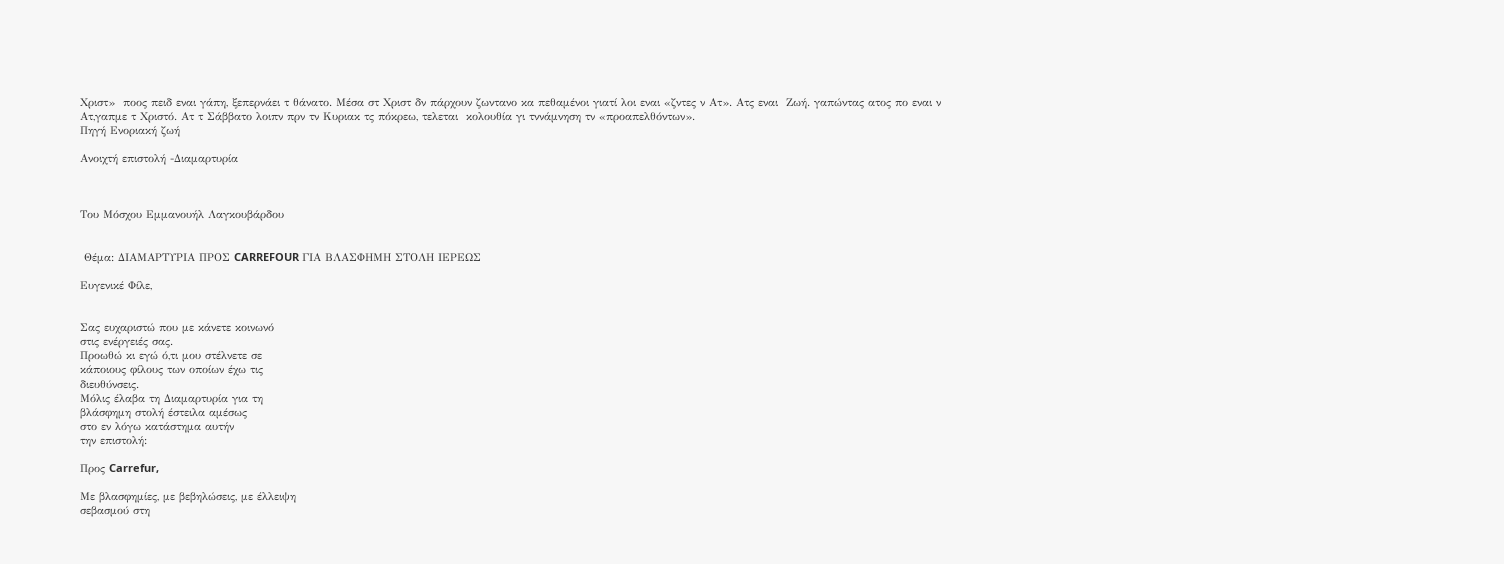Χριστ»  ποος πειδ εναι γάπη, ξεπερνάει τ θάνατο. Μέσα στ Χριστ δν πάρχουν ζωντανο κα πεθαμένοι γιατί λοι εναι «ζντες ν Ατ». Ατς εναι  Ζωή. γαπώντας ατος πο εναι ν Ατ,γαπμε τ Χριστό. Ατ τ Σάββατο λοιπν πρν τν Κυριακ τς πόκρεω, τελεται  κολουθία γι τννάμνηση τν «προαπελθόντων».
Πηγή Ενοριακή ζωή

Ανοιχτή επιστολή -Διαμαρτυρία



Του Μόσχου Εμμανουήλ Λαγκουβάρδου


 Θέμα: ΔΙΑΜΑΡΤΥΡΙΑ ΠΡΟΣ CARREFOUR ΓΙΑ ΒΛΑΣΦΗΜΗ ΣΤΟΛΗ ΙΕΡΕΩΣ

Ευγενικέ Φίλε,


Σας ευχαριστώ που με κάνετε κοινωνό
στις ενέργειές σας.
Προωθώ κι εγώ ό,τι μου στέλνετε σε
κάποιους φίλους των οποίων έχω τις
διευθύνσεις.
Μόλις έλαβα τη Διαμαρτυρία για τη
βλάσφημη στολή έστειλα αμέσως
στο εν λόγω κατάστημα αυτήν
την επιστολή:

Προς Carrefur,

Με βλασφημίες, με βεβηλώσεις, με έλλειψη
σεβασμού στη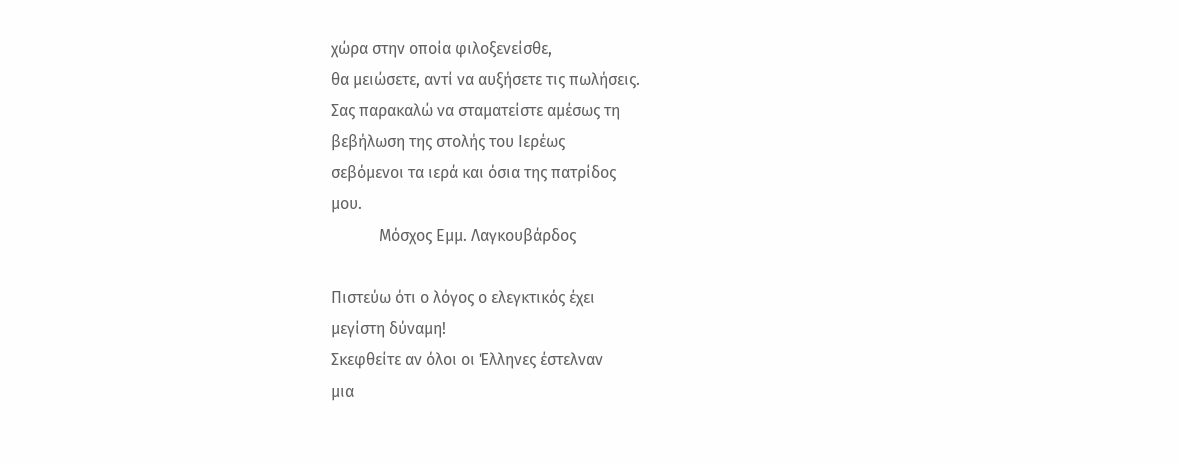χώρα στην οποία φιλοξενείσθε,
θα μειώσετε, αντί να αυξήσετε τις πωλήσεις.
Σας παρακαλώ να σταματείστε αμέσως τη
βεβήλωση της στολής του Ιερέως
σεβόμενοι τα ιερά και όσια της πατρίδος
μου.
            Μόσχος Εμμ. Λαγκουβάρδος

Πιστεύω ότι ο λόγος ο ελεγκτικός έχει
μεγίστη δύναμη!
Σκεφθείτε αν όλοι οι Έλληνες έστελναν
μια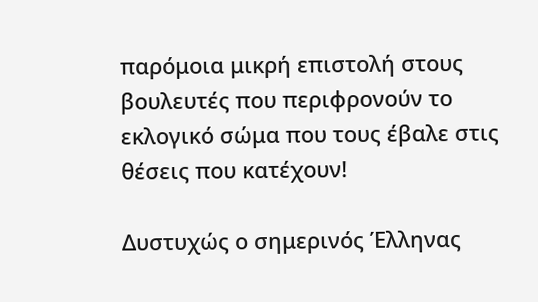παρόμοια μικρή επιστολή στους
βουλευτές που περιφρονούν το
εκλογικό σώμα που τους έβαλε στις
θέσεις που κατέχουν!

Δυστυχώς ο σημερινός Έλληνας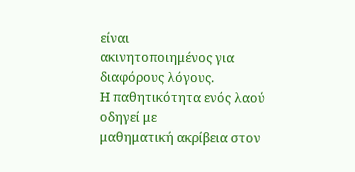είναι
ακινητοποιημένος για διαφόρους λόγους.
Η παθητικότητα ενός λαού οδηγεί με
μαθηματική ακρίβεια στον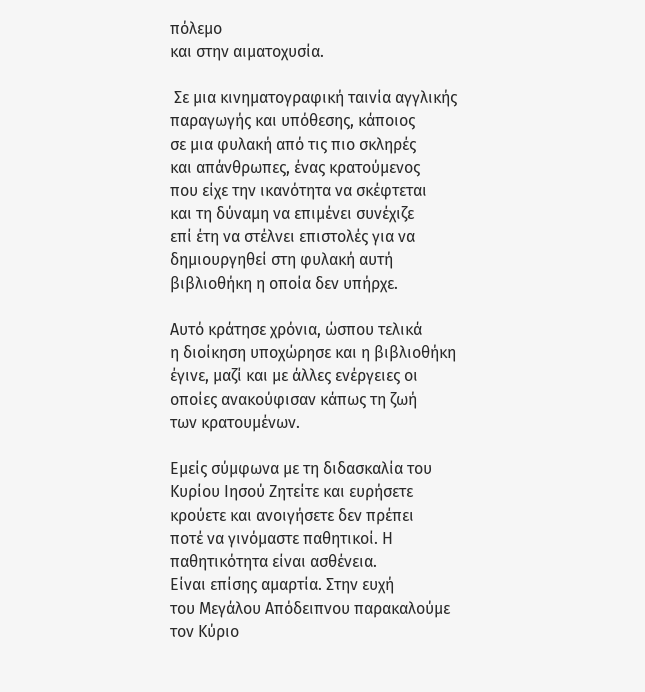πόλεμο
και στην αιματοχυσία.

 Σε μια κινηματογραφική ταινία αγγλικής
παραγωγής και υπόθεσης, κάποιος
σε μια φυλακή από τις πιο σκληρές
και απάνθρωπες, ένας κρατούμενος
που είχε την ικανότητα να σκέφτεται
και τη δύναμη να επιμένει συνέχιζε
επί έτη να στέλνει επιστολές για να
δημιουργηθεί στη φυλακή αυτή
βιβλιοθήκη η οποία δεν υπήρχε.

Αυτό κράτησε χρόνια, ώσπου τελικά
η διοίκηση υποχώρησε και η βιβλιοθήκη
έγινε, μαζί και με άλλες ενέργειες οι
οποίες ανακούφισαν κάπως τη ζωή
των κρατουμένων.

Εμείς σύμφωνα με τη διδασκαλία του
Κυρίου Ιησού Ζητείτε και ευρήσετε
κρούετε και ανοιγήσετε δεν πρέπει
ποτέ να γινόμαστε παθητικοί. Η
παθητικότητα είναι ασθένεια.
Είναι επίσης αμαρτία. Στην ευχή
του Μεγάλου Απόδειπνου παρακαλούμε
τον Κύριο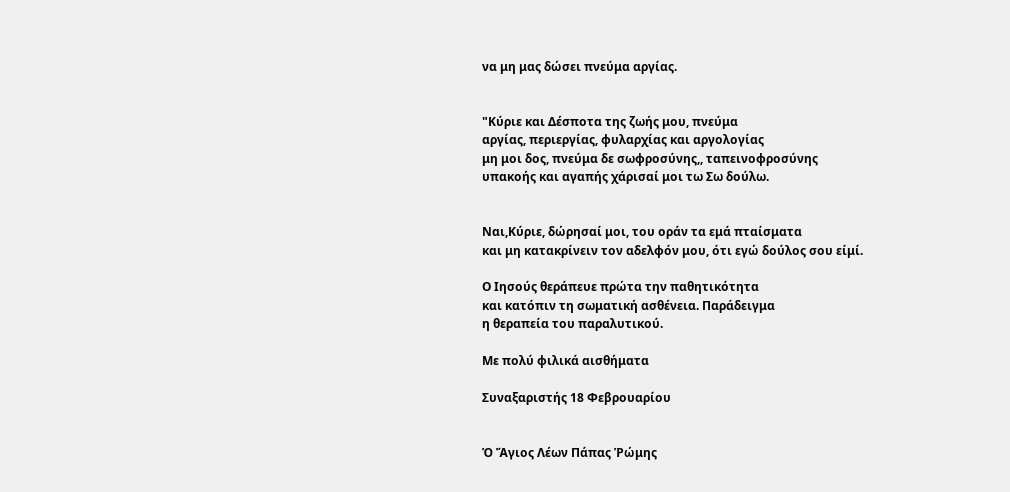να μη μας δώσει πνεύμα αργίας.


"Κύριε και Δέσποτα της ζωής μου, πνεύμα
αργίας, περιεργίας, φυλαρχίας και αργολογίας
μη μοι δος, πνεύμα δε σωφροσύνης,, ταπεινοφροσύνης
υπακοής και αγαπής χάρισαί μοι τω Σω δούλω.


Ναι,Κύριε, δώρησαί μοι, του οράν τα εμά πταίσματα
και μη κατακρίνειν τον αδελφόν μου, ότι εγώ δούλος σου είμί.

Ο Ιησούς θεράπευε πρώτα την παθητικότητα
και κατόπιν τη σωματική ασθένεια. Παράδειγμα
η θεραπεία του παραλυτικού.

Με πολύ φιλικά αισθήματα

Συναξαριστής 18 Φεβρουαρίου


Ὁ Ἅγιος Λέων Πάπας Ῥώμης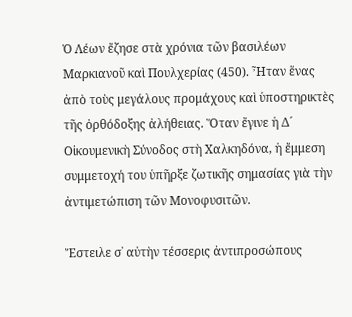Ὁ Λέων ἔζησε στὰ χρόνια τῶν βασιλέων Μαρκιανοῦ καὶ Πουλχερίας (450). Ἦταν ἕνας ἀπὸ τοὺς μεγάλους προμάχους καὶ ὑποστηρικτὲς τῆς ὀρθόδοξης ἀλήθειας. Ὅταν ἔγινε ἡ Δ´ Οἰκουμενικὴ Σύνοδος στὴ Χαλκηδόνα, ἡ ἔμμεση συμμετοχή του ὑπῆρξε ζωτικῆς σημασίας γιὰ τὴν ἀντιμετώπιση τῶν Μονοφυσιτῶν.

Ἔστειλε σ᾿ αὐτὴν τέσσερις ἀντιπροσώπους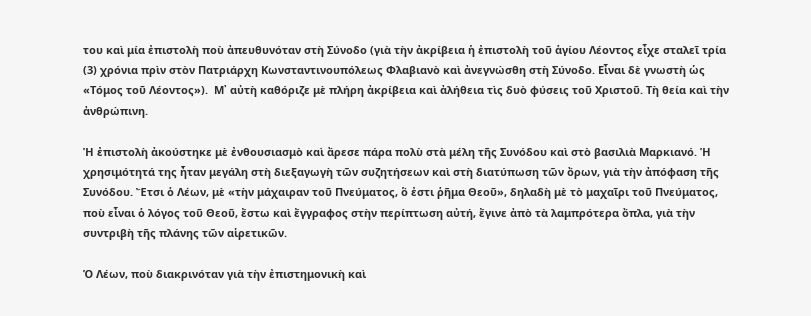του καὶ μία ἐπιστολὴ ποὺ ἀπευθυνόταν στὴ Σύνοδο (γιὰ τὴν ἀκρίβεια ἡ ἐπιστολὴ τοῦ ἁγίου Λέοντος εἶχε σταλεῖ τρία (3) χρόνια πρὶν στὸν Πατριάρχη Κωνσταντινουπόλεως Φλαβιανὸ καὶ ἀνεγνώσθη στὴ Σύνοδο. Εἶναι δὲ γνωστὴ ὡς «Τόμος τοῦ Λέοντος»).  M᾿ αὐτὴ καθόριζε μὲ πλήρη ἀκρίβεια καὶ ἀλήθεια τὶς δυὸ φύσεις τοῦ Χριστοῦ. Τὴ θεία καὶ τὴν ἀνθρώπινη.

Ἡ ἐπιστολὴ ἀκούστηκε μὲ ἐνθουσιασμὸ καὶ ἄρεσε πάρα πολὺ στὰ μέλη τῆς Συνόδου καὶ στὸ βασιλιὰ Μαρκιανό. Ἡ χρησιμότητά της ἦταν μεγάλη στὴ διεξαγωγὴ τῶν συζητήσεων καὶ στὴ διατύπωση τῶν ὄρων, γιὰ τὴν ἀπόφαση τῆς Συνόδου. Ἔτσι ὁ Λέων, μὲ «τὴν μάχαιραν τοῦ Πνεύματος, ὃ ἐστι ῥῆμα Θεοῦ», δηλαδὴ μὲ τὸ μαχαῖρι τοῦ Πνεύματος, ποὺ εἶναι ὁ λόγος τοῦ Θεοῦ, ἔστω καὶ ἔγγραφος στὴν περίπτωση αὐτή, ἔγινε ἀπὸ τὰ λαμπρότερα ὄπλα, γιὰ τὴν συντριβὴ τῆς πλάνης τῶν αἱρετικῶν.

Ὁ Λέων, ποὺ διακρινόταν γιὰ τὴν ἐπιστημονικὴ καὶ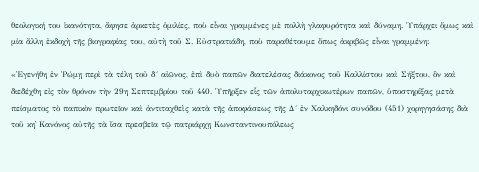θεολογική του ἱκανότητα, ἄφησε ἀρκετὲς ὁμιλίες, ποὺ εἶναι γραμμένες μὲ πολλὴ γλαφυρότητα καὶ δύναμη. Ὑπάρχει ὅμως καὶ μία ἄλλη ἐκδοχὴ τῆς βιογραφίας του, αὐτὴ τοῦ Σ. Εὐστρατιάδη, ποὺ παραθέτουμε ὅπως ἀκριβῶς εἶναι γραμμένη:

«Ἐγενήθη ἐν Ῥώμῃ περὶ τὰ τέλη τοῦ δ´ αἰῶνος, ἐπὶ δυὸ παπῶν διατελέσας διάκονος τοῦ Καλλίστου καὶ Σήξτου, ὃν καὶ διεδέχθη εἰς τὸν θρόνον τὴν 29η Σεπτεμβρίου τοῦ 440. Ὑπῆρξεν εἷς τῶν ἀπολυταρχικωτέρων παπῶν, ὑποστηρίξας μετὰ πείσματος τὸ παπικὸν πρωτεῖον καὶ ἀντιταχθεὶς κατὰ τῆς ἀποφάσεως τῆς Δ´ ἐν Χαλκηδόνι συνόδου (451) χορηγησάσης διὰ τοῦ κη᾿ Κανόνος αὐτῆς τὰ ἴσα πρεσβεῖα τῷ πατριάρχῃ Κωνσταντινουπόλεως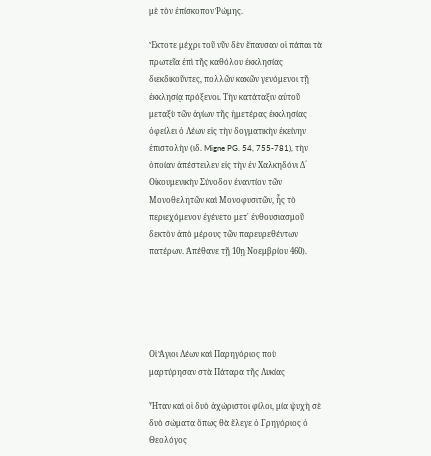μὲ τὸν ἐπίσκοπον Ῥώμης.

Ἔκτοτε μέχρι τοῦ νῦν δὲν ἔπαυσαν οἱ πάπαι τὰ πρωτεῖα ἐπὶ τῆς καθόλου ἐκκλησίας διεκδικοῦντες, πολλῶν κακῶν γενόμενοι τῇ ἐκκλησίᾳ πρόξενοι. Τὴν κατάταξιν αὐτοῦ μεταξὺ τῶν ἁγίων τῆς ἡμετέρας ἐκκλησίας ὀφείλει ὁ Λέων εἰς τὴν δογματικὴν ἐκείνην ἐπιστολὴν (ιδ. Migne PG. 54, 755-781), τὴν ὁποίαν ἀπέστειλεν εἰς τὴν ἐν Χαλκηδόνι Δ´ Οἰκουμενικὴν Σύνοδον ἐναντίον τῶν Μονοθελητῶν καὶ Μονοφυσιτῶν, ἧς τὸ περιεχόμενον ἐγένετο μετ᾿ ἐνθουσιασμοῦ δεκτὸν ἀπὸ μέρους τῶν παρευρεθέντων πατέρων. Ἀπέθανε τῇ 10ῃ Νοεμβρίου 460).





Οἱ Ἅγιοι Λέων καὶ Παρηγόριος ποὺ μαρτύρησαν στὰ Πάταρα τῆς Λυκίας

Ἦταν καὶ οἱ δυὸ ἀχώριστοι φίλοι, μία ψυχὴ σὲ δυὸ σώματα ὅπως θὰ ἔλεγε ὁ Γρηγόριος ὁ Θεολόγος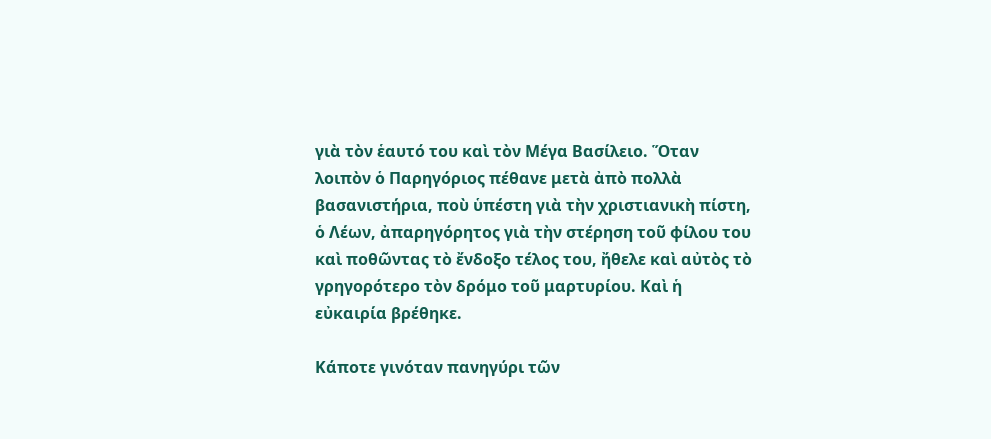γιὰ τὸν ἑαυτό του καὶ τὸν Μέγα Βασίλειο. Ὅταν λοιπὸν ὁ Παρηγόριος πέθανε μετὰ ἀπὸ πολλὰ βασανιστήρια, ποὺ ὑπέστη γιὰ τὴν χριστιανικὴ πίστη, ὁ Λέων, ἀπαρηγόρητος γιὰ τὴν στέρηση τοῦ φίλου του καὶ ποθῶντας τὸ ἔνδοξο τέλος του, ἤθελε καὶ αὐτὸς τὸ γρηγορότερο τὸν δρόμο τοῦ μαρτυρίου. Καὶ ἡ εὐκαιρία βρέθηκε.

Κάποτε γινόταν πανηγύρι τῶν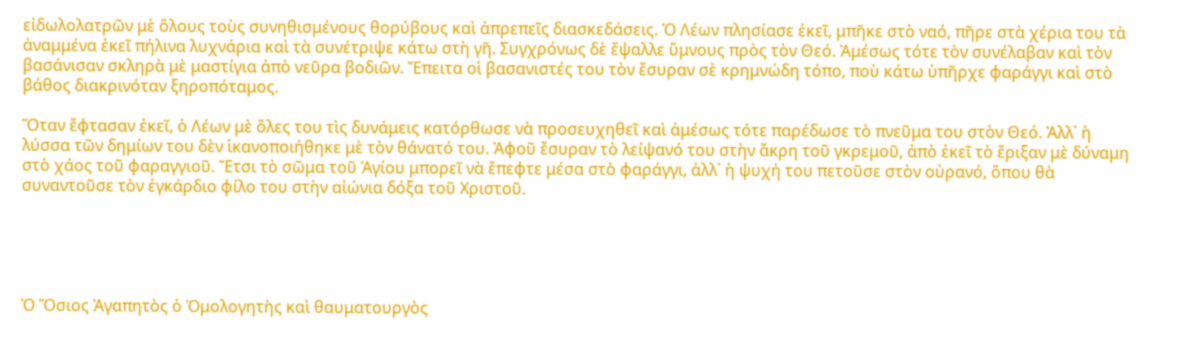εἰδωλολατρῶν μὲ ὅλους τοὺς συνηθισμένους θορύβους καὶ ἀπρεπεῖς διασκεδάσεις. Ὁ Λέων πλησίασε ἐκεῖ, μπῆκε στὸ ναό, πῆρε στὰ χέρια του τὰ ἀναμμένα ἐκεῖ πήλινα λυχνάρια καὶ τὰ συνέτριψε κάτω στὴ γῆ. Συγχρόνως δὲ ἔψαλλε ὕμνους πρὸς τὸν Θεό. Ἀμέσως τότε τὸν συνέλαβαν καὶ τὸν βασάνισαν σκληρὰ μὲ μαστίγια ἀπὸ νεῦρα βοδιῶν. Ἔπειτα οἱ βασανιστές του τὸν ἔσυραν σὲ κρημνώδη τόπο, ποὺ κάτω ὑπῆρχε φαράγγι καὶ στὸ βάθος διακρινόταν ξηροπόταμος.

Ὅταν ἔφτασαν ἐκεῖ, ὁ Λέων μὲ ὅλες του τὶς δυνάμεις κατόρθωσε νὰ προσευχηθεῖ καὶ ἀμέσως τότε παρέδωσε τὸ πνεῦμα του στὸν Θεό. Ἀλλ᾿ ἡ λύσσα τῶν δημίων του δὲν ἱκανοποιήθηκε μὲ τὸν θάνατό του. Ἀφοῦ ἔσυραν τὸ λείψανό του στὴν ἄκρη τοῦ γκρεμοῦ, ἀπὸ ἐκεῖ τὸ ἔριξαν μὲ δύναμη στὸ χάος τοῦ φαραγγιοῦ. Ἔτσι τὸ σῶμα τοῦ Ἁγίου μπορεῖ νὰ ἔπεφτε μέσα στὸ φαράγγι, ἀλλ᾿ ἡ ψυχή του πετοῦσε στὸν οὐρανό, ὅπου θὰ συναντοῦσε τὸν ἐγκάρδιο φίλο του στὴν αἰώνια δόξα τοῦ Χριστοῦ.





Ὁ Ὅσιος Ἀγαπητὸς ὁ Ὁμολογητὴς καὶ θαυματουργὸς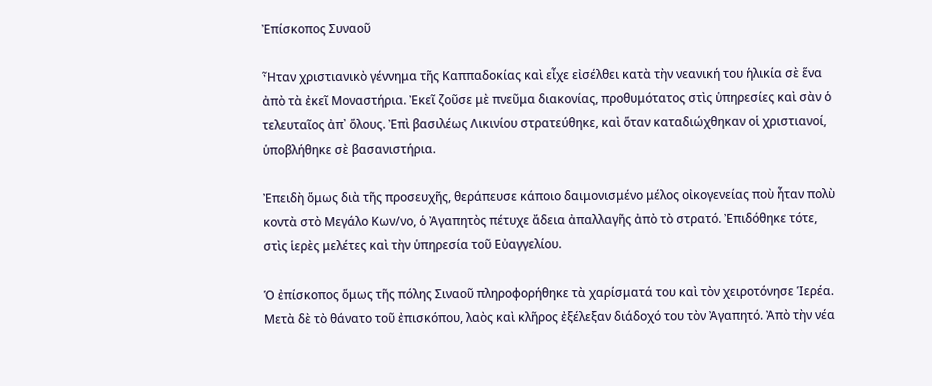Ἐπίσκοπος Συναοῦ

Ἦταν χριστιανικὸ γέννημα τῆς Καππαδοκίας καὶ εἶχε εἰσέλθει κατὰ τὴν νεανική του ἡλικία σὲ ἕνα ἀπὸ τὰ ἐκεῖ Μοναστήρια. Ἐκεῖ ζοῦσε μὲ πνεῦμα διακονίας, προθυμότατος στὶς ὑπηρεσίες καὶ σὰν ὁ τελευταῖος ἀπ᾿ ὅλους. Ἐπὶ βασιλέως Λικινίου στρατεύθηκε, καὶ ὅταν καταδιώχθηκαν οἱ χριστιανοί, ὑποβλήθηκε σὲ βασανιστήρια.

Ἐπειδὴ ὅμως διὰ τῆς προσευχῆς, θεράπευσε κάποιο δαιμονισμένο μέλος οἰκογενείας ποὺ ἦταν πολὺ κοντὰ στὸ Μεγάλο Κων/νο, ὁ Ἀγαπητὸς πέτυχε ἄδεια ἀπαλλαγῆς ἀπὸ τὸ στρατό. Ἐπιδόθηκε τότε, στὶς ἱερὲς μελέτες καὶ τὴν ὑπηρεσία τοῦ Εὐαγγελίου.

Ὁ ἐπίσκοπος ὅμως τῆς πόλης Σιναοῦ πληροφορήθηκε τὰ χαρίσματά του καὶ τὸν χειροτόνησε Ἱερέα. Μετὰ δὲ τὸ θάνατο τοῦ ἐπισκόπου, λαὸς καὶ κλῆρος ἐξέλεξαν διάδοχό του τὸν Ἀγαπητό. Ἀπὸ τὴν νέα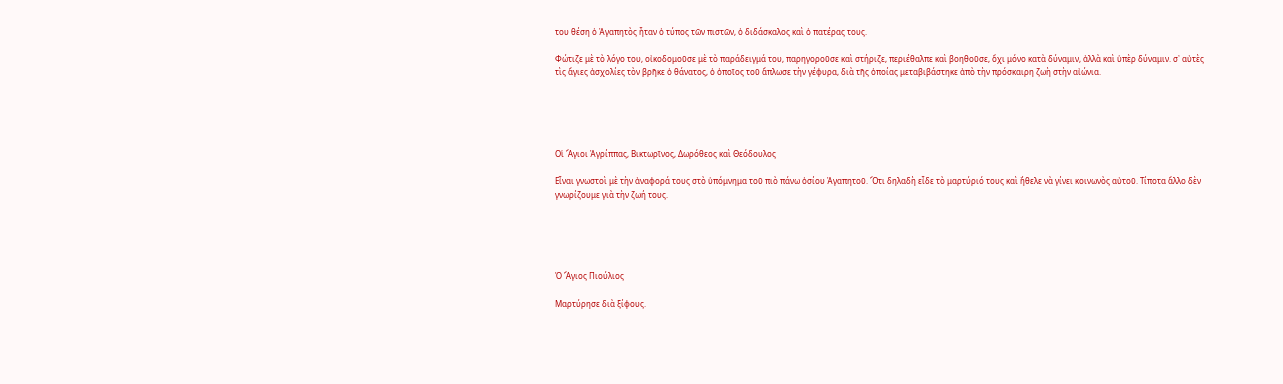του θέση ὁ Ἀγαπητὸς ἦταν ὁ τύπος τῶν πιστῶν, ὁ διδάσκαλος καὶ ὁ πατέρας τους.

Φώτιζε μὲ τὸ λόγο του, οἰκοδομοῦσε μὲ τὸ παράδειγμά του, παρηγοροῦσε καὶ στήριζε, περιέθαλπε καὶ βοηθοῦσε, ὄχι μόνο κατὰ δύναμιν, ἀλλὰ καὶ ὑπὲρ δύναμιν. σ᾿ αὐτὲς τὶς ἅγιες ἀσχολίες τὸν βρῆκε ὁ θάνατος, ὁ ὁποῖος τοῦ ἅπλωσε τὴν γέφυρα, διὰ τῆς ὁποίας μεταβιβάστηκε ἀπὸ τὴν πρόσκαιρη ζωὴ στὴν αἰώνια.





Οἱ Ἅγιοι Ἀγρίππας, Βικτωρῖνος, Δωρόθεος καὶ Θεόδουλος

Εἶναι γνωστοὶ μὲ τὴν ἀναφορά τους στὸ ὑπόμνημα τοῦ πιὸ πάνω ὁσίου Ἀγαπητοῦ. Ὅτι δηλαδὴ εἶδε τὸ μαρτύριό τους καὶ ἤθελε νὰ γίνει κοινωνὸς αὐτοῦ. Τίποτα ἄλλο δὲν γνωρίζουμε γιὰ τὴν ζωή τους.





Ὁ Ἅγιος Πιούλιος

Μαρτύρησε διὰ ξίφους.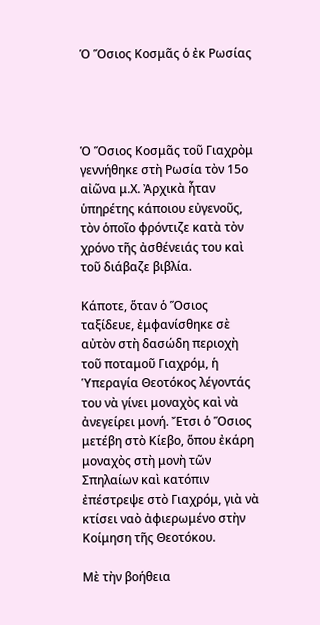Ὁ Ὅσιος Κοσμᾶς ὁ ἐκ Ρωσίας




Ὁ Ὅσιος Κοσμᾶς τοῦ Γιαχρὸμ γεννήθηκε στὴ Ρωσία τὸν 15ο αἰῶνα μ.Χ. Ἀρχικὰ ἦταν ὑπηρέτης κάποιου εὐγενοῦς, τὸν ὁποῖο φρόντιζε κατὰ τὸν χρόνο τῆς ἀσθένειάς του καὶ τοῦ διάβαζε βιβλία.

Κάποτε, ὅταν ὁ Ὅσιος ταξίδευε, ἐμφανίσθηκε σὲ αὐτὸν στὴ δασώδη περιοχὴ τοῦ ποταμοῦ Γιαχρόμ, ἡ Ὑπεραγία Θεοτόκος λέγοντάς του νὰ γίνει μοναχὸς καὶ νὰ ἀνεγείρει μονή. Ἔτσι ὁ Ὅσιος μετέβη στὸ Κίεβο, ὅπου ἐκάρη μοναχὸς στὴ μονὴ τῶν Σπηλαίων καὶ κατόπιν ἐπέστρεψε στὸ Γιαχρόμ, γιὰ νὰ κτίσει ναὸ ἀφιερωμένο στὴν Κοίμηση τῆς Θεοτόκου.

Μὲ τὴν βοήθεια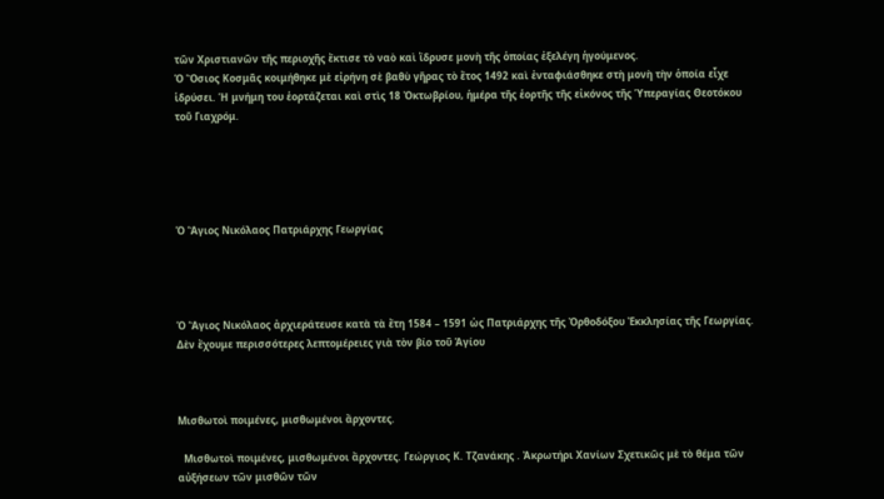τῶν Χριστιανῶν τῆς περιοχῆς ἔκτισε τὸ ναὸ καὶ ἵδρυσε μονὴ τῆς ὁποίας ἐξελέγη ἡγούμενος.
Ὁ Ὅσιος Κοσμᾶς κοιμήθηκε μὲ εἰρήνη σὲ βαθὺ γῆρας τὸ ἔτος 1492 καὶ ἐνταφιάσθηκε στὴ μονὴ τὴν ὁποία εἶχε ἱδρύσει. Ἡ μνήμη του ἑορτάζεται καὶ στὶς 18 Ὀκτωβρίου, ἡμέρα τῆς ἑορτῆς τῆς εἰκόνος τῆς Ὑπεραγίας Θεοτόκου τοῦ Γιαχρόμ.





Ὁ Ἅγιος Νικόλαος Πατριάρχης Γεωργίας




Ὁ Ἅγιος Νικόλαος ἀρχιεράτευσε κατὰ τὰ ἔτη 1584 – 1591 ὡς Πατριάρχης τῆς Ὀρθοδόξου Ἐκκλησίας τῆς Γεωργίας.
Δὲν ἔχουμε περισσότερες λεπτομέρειες γιὰ τὸν βίο τοῦ Ἁγίου



Μισθωτοὶ ποιμένες, μισθωμένοι ἄρχοντες.

  Μισθωτοὶ ποιμένες, μισθωμένοι ἄρχοντες. Γεώργιος Κ. Τζανάκης . Ἀκρωτήρι Χανίων Σχετικῶς μὲ τὸ θέμα τῶν αὐξήσεων τῶν μισθῶν τῶν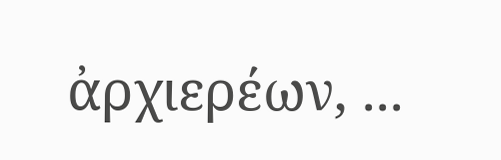ἀρχιερέων, ...